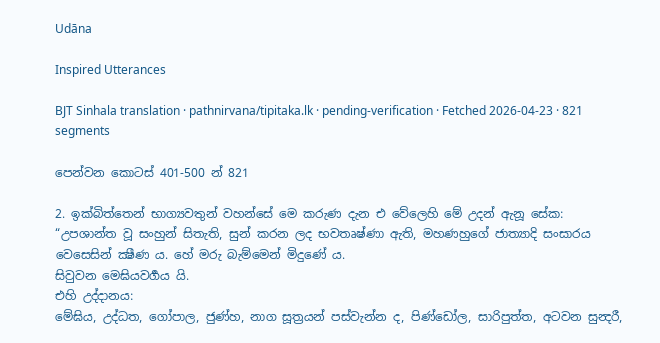Udāna

Inspired Utterances

BJT Sinhala translation · pathnirvana/tipitaka.lk · pending-verification · Fetched 2026-04-23 · 821 segments

පෙන්වන කොටස් 401-500 න් 821

2. ඉක්බිත්තෙන් භාග්‍යවතුන් වහන්සේ මෙ කරුණ දැන එ වේලෙහි මේ උදන් ඇනූ සේක:
“උපශාන්ත වූ සංහුන් සිතැති, සුන් කරන ලද භවතෘෂ්ණා ඇති, මහණහුගේ ජාත්‍යාදි සංසාරය වෙසෙසින් ක්‍ෂීණ ය. හේ මරු බැම්මෙන් මිදුණේ ය.
සිවුවන මෙඝියවර්‍ගය යි.
එහි උද්දානය:
මේඝිය, උද්ධත, ගෝපාල, ජුණ්හ, නාග සූත්‍රයන් පස්වැන්න ද, පිණ්ඩෝල, සාරිපුත්ත, අටවන සුන්‍දරී,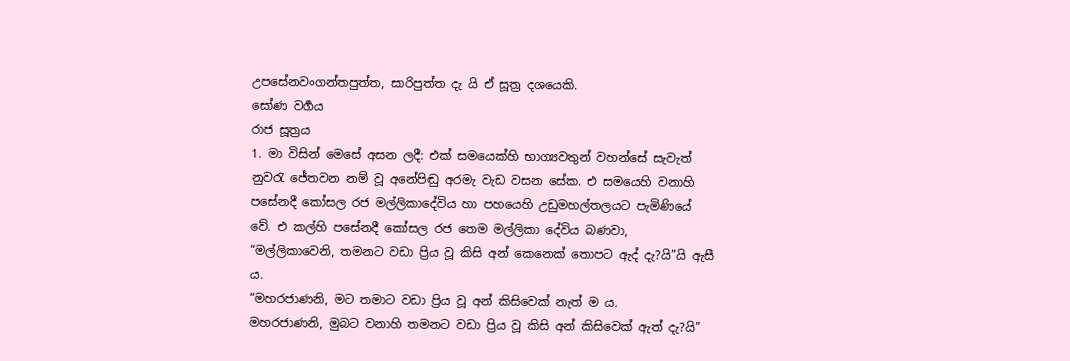උපසේනවංගන්තපුත්ත, සාරිපුත්ත දැ යි ඒ සූත්‍ර දශයෙකි.
සෝණ වර්‍ගය
රාජ සූත්‍රය
1. මා විසින් මෙසේ අසන ලදී: එක් සමයෙක්හි භාග්‍යවතුන් වහන්සේ සැවැත් නුවරැ ජේතවන නම් වූ අනේපිඬු අරමැ වැඩ වසන සේක. එ සමයෙහි වනාහි පසේනදී කෝසල රජ මල්ලිකාදේවිය හා පහයෙහි උඩුමහල්තලයට පැමිණියේ වේ. එ කල්හි පසේනදී කෝසල රජ තෙම මල්ලිකා දේවිය බණවා, “මල්ලිකාවෙනි, තමනට වඩා ප්‍රිය වූ කිසි අන් කෙනෙක් තොපට ඇද් දැ?යි”යි ඇසී ය.
“මහරජාණනි, මට තමාට වඩා ප්‍රිය වූ අන් කිසිවෙක් නැත් ම ය.
මහරජාණනි, මුබට වනාහි තමනට වඩා ප්‍රිය වූ කිසි අන් කිසිවෙක් ඇත් දැ?යි”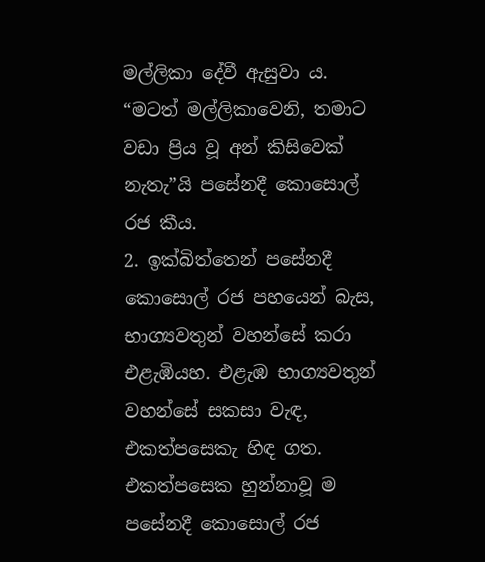මල්ලිකා දේවී ඇසුවා ය.
“මටත් මල්ලිකාවෙනි, තමාට වඩා ප්‍රිය වූ අන් කිසිවෙක් නැතැ”යි පසේනදී කොසොල් රජ කීය.
2. ඉක්බිත්තෙන් පසේනදී කොසොල් රජ පහයෙන් බැස, භාග්‍යවතුන් වහන්සේ කරා එළැඹියහ. එළැඹ භාග්‍යවතුන් වහන්සේ සකසා වැඳ, එකත්පසෙකැ හිඳ ගත. එකත්පසෙක හුන්නාවූ ම පසේනදී කොසොල් රජ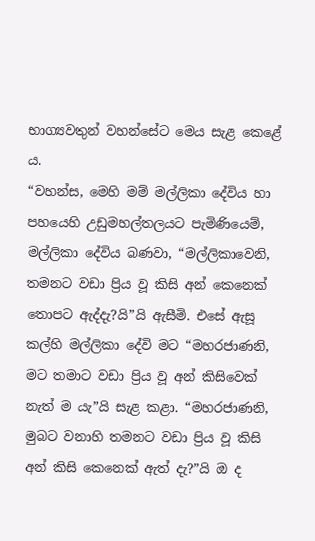භාග්‍යවතුන් වහන්සේට මෙය සැළ කෙළේ ය.
“වහන්ස, මෙහි මම් මල්ලිකා දේවිය හා පහයෙහි උඩුමහල්තලයට පැමිණියෙම්, මල්ලිකා දේවිය බණවා, “මල්ලිකාවෙනි, තමනට වඩා ප්‍රිය වූ කිසි අන් කෙනෙක් තොපට ඇද්දැ?යි”යි ඇසීමි. එසේ ඇසූ කල්හි මල්ලිකා දේවි මට “මහරජාණනි, මට තමාට වඩා ප්‍රිය වූ අන් කිසිවෙක් නැත් ම යැ”යි සැළ කළා. “මහරජාණනි, මුබට වනාහි තමනට වඩා ප්‍රිය වූ කිසි අන් කිසි කෙනෙක් ඇත් දැ?”යි ඔ ද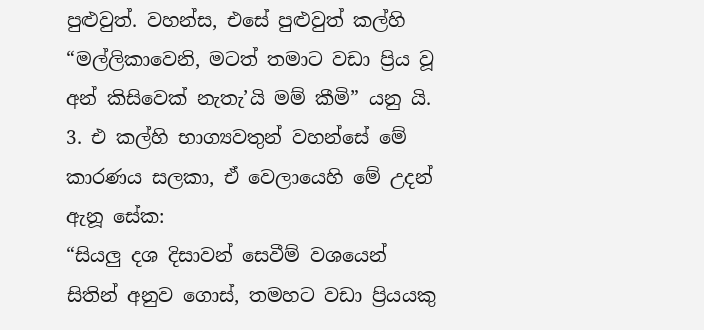පුළුවුත්. වහන්ස, එසේ පුළුවුත් කල්හි “මල්ලිකාවෙනි, මටත් තමාට වඩා ප්‍රිය වූ අන් කිසිවෙක් නැතැ’යි මම් කීමි” යනු යි.
3. එ කල්හි භාග්‍යවතුන් වහන්සේ මේ කාරණය සලකා, ඒ වෙලායෙහි මේ උදන් ඇනූ සේක:
“සියලු දශ දිසාවන් සෙවීම් වශයෙන් සිතින් අනුව ගොස්, තමහට වඩා ප්‍රියයකු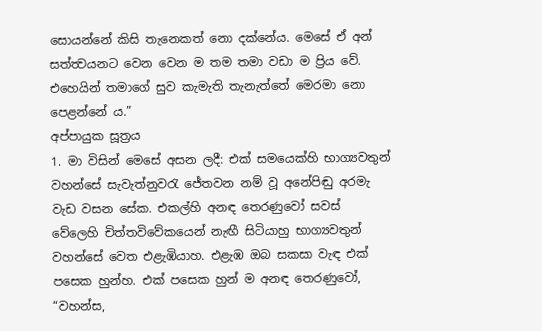සොයන්නේ කිසි තැනෙකත් නො දක්නේය. මෙසේ ඒ අන් සත්ත්‍වයනට වෙන වෙන ම තම තමා වඩා ම ප්‍රිය වේ. එහෙයින් තමාගේ සුව කැමැති තැනැත්තේ මෙරමා නො පෙළන්නේ ය.”
අප්පායුක සූත්‍රය
1. මා විසින් මෙසේ අසන ලදී: එක් සමයෙක්හි භාග්‍යවතුන් වහන්සේ සැවැත්නුවරැ ජේතවන නම් වූ අනේපිඬු අරමැ වැඩ වසන සේක. එකල්හි අනඳ තෙරණුවෝ සවස් වේලෙහි චිත්තවිවේකයෙන් නැඟී සිටියාහු භාග්‍යවතුන් වහන්සේ වෙත එළැඹියාහ. එළැඹ ඔබ සකසා වැඳ එක් පසෙක හුන්හ. එක් පසෙක හුන් ම අනඳ තෙරණුවෝ, “වහන්ස,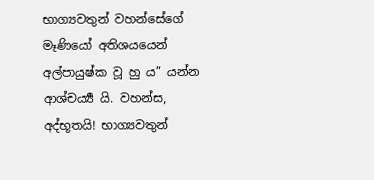භාග්‍යවතුන් වහන්සේගේ මෑණියෝ අතිශයයෙන් අල්පායුෂ්ක වූ හු ය” යන්න ආශ්චර්‍ය්‍ය යි. වහන්ස, අද්භූතයි! භාග්‍යවතුන්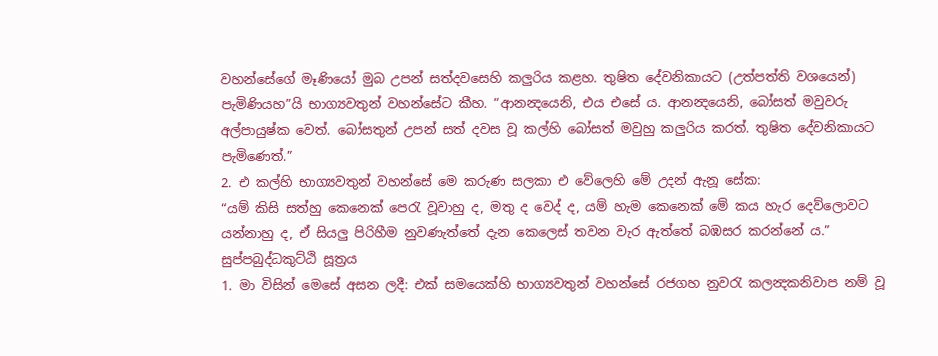වහන්සේගේ මෑණියෝ මුබ උපන් සත්දවසෙහි කලුරිය කළහ. තුෂිත දේවනිකායට (උත්පත්ති වශයෙන්) පැමිණියහ”යි භාග්‍යවතුන් වහන්සේට කීහ. “ආනන්‍දයෙනි, එය එසේ ය. ආනන්‍දයෙනි, බෝසත් මවුවරු අල්පායුෂ්ක වෙත්. බෝසතුන් උපන් සත් දවස වූ කල්හි බෝසත් මවුහු කලුරිය කරත්. තුෂිත දේවනිකායට පැමිණෙත්.”
2. එ කල්හි භාග්‍යවතුන් වහන්සේ මෙ කරුණ සලකා එ වේලෙහි මේ උදන් ඇනූ සේක:
“යම් කිසි සත්හු කෙනෙක් පෙරැ වූවාහු ද, මතු ද වෙද් ද, යම් හැම කෙනෙක් මේ කය හැර දෙව්ලොවට යන්නාහු ද, ඒ සියලු පිරිහීම නුවණැත්තේ දැන කෙලෙස් තවන වැර ඇත්තේ බඹසර කරන්නේ ය.”
සුප්පබුද්ධකුට්ඨි සූත්‍රය
1. මා විසින් මෙසේ අසන ලදී: එක් සමයෙක්හි භාග්‍යවතුන් වහන්සේ රජගහ නුවරැ කලන්‍දකනිවාප නම් වූ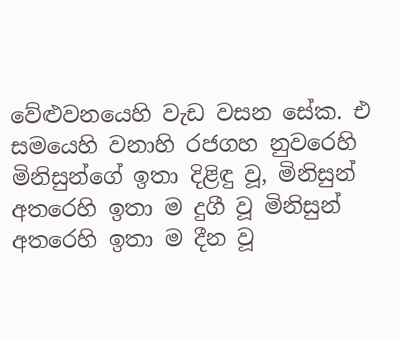වේළුවනයෙහි වැඩ වසන සේක. එ සමයෙහි වනාහි රජගහ නුවරෙහි මිනිසුන්ගේ ඉතා දිළිඳු වූ, මිනිසුන් අතරෙහි ඉතා ම දුගී වූ මිනිසුන් අතරෙහි ඉතා ම දීන වූ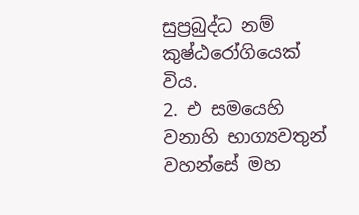සුප්‍රබුද්ධ නම් කුෂ්ඨරෝගියෙක් විය.
2. එ සමයෙහි වනාහි භාග්‍යවතුන් වහන්සේ මහ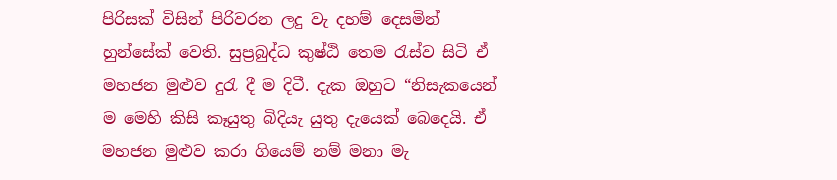පිරිසක් විසින් පිරිවරන ලදු වැ දහම් දෙසමින් හුන්සේක් වෙති. සුප්‍රබුද්ධ කුෂ්ඨි තෙම රැස්ව සිටි ඒ මහජන මුළුව දුරැ දී ම දිටී. දැක ඔහුට “නිසැකයෙන් ම මෙහි කිසි කෑයුතු බිදියැ යුතු දැයෙක් බෙදෙයි. ඒ මහජන මුළුව කරා ගියෙම් නම් මනා මැ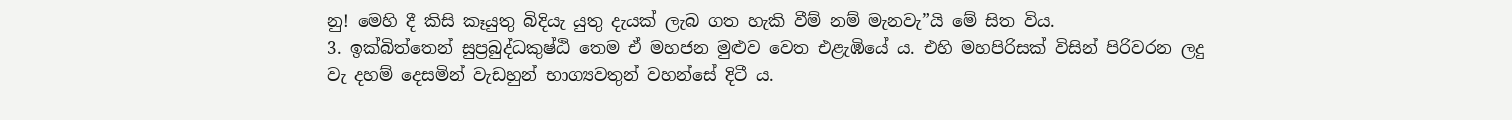නු! මෙහි දී කිසි කෑයුතු බිදියැ යුතු දැයක් ලැබ ගත හැකි වීම් නම් මැනවැ”යි මේ සිත විය.
3. ඉක්බිත්තෙන් සුප්‍රබුද්ධකුෂ්ඨි තෙම ඒ මහජන මුළුව වෙත එළැඹියේ ය. එහි මහපිරිසක් විසින් පිරිවරන ලදු වැ දහම් දෙසමින් වැඩහුන් භාග්‍යවතුන් වහන්සේ දිටී ය.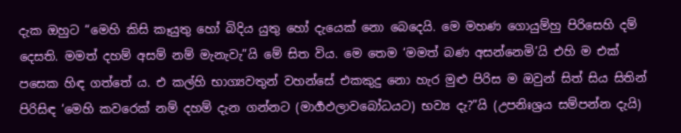දැක ඔහුට “මෙහි කිසි කෑයුතු හෝ බිදිය යුතු හෝ දැයෙක් නො බෙදෙයි. මෙ මහණ ගොයුම්හු පිරිසෙහි දම් දෙසති. මමත් දහම් අසම් නම් මැනැවැ”යි මේ සිත විය. මෙ තෙම ‘මමත් බණ අසන්නෙමි’යි එහි ම එක් පසෙක හිඳ ගත්තේ ය. එ කල්හි භාග්‍යවතුන් වහන්සේ එකකුදු නො හැර මුළු පිරිස ම ඔවුන් සිත් සිය සිතින් පිරිසිඳ ‘මෙහි කවරෙක් නම් දහම් දැන ගන්නට (මාර්‍ගඵලාවබෝධයට) භව්‍ය දැ?”යි (උපනිඃශ්‍රය සම්පන්න දැයි)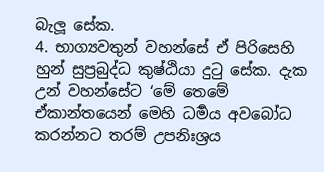බැලූ සේක.
4. භාග්‍යවතුන් වහන්සේ ඒ පිරිසෙහි හුන් සුප්‍රබුද්ධ කුෂ්ඨියා දුටු සේක. දැක උන් වහන්සේට ‘මේ තෙමේ ඒකාන්තයෙන් මෙහි ධර්‍මය අවබෝධ කරන්නට තරම් උපනිඃශ්‍රය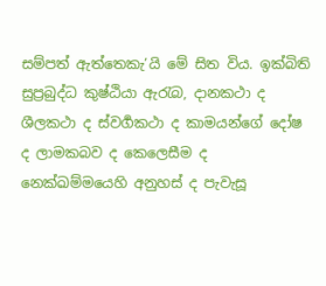සම්පත් ඇත්තෙකැ’යි මේ සිත විය. ඉක්බිති සුප්‍රබුද්ධ කුෂ්ඨියා ඇරැබ, දානකථා ද ශීලකථා ද ස්වර්‍ගකථා ද කාමයන්ගේ දෝෂ ද ලාමකබව ද කෙලෙසීම ද නෙක්ඛම්මයෙහි අනුහස් ද පැවැසූ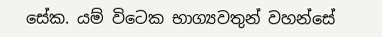සේක. යම් විටෙක භාග්‍යවතුන් වහන්සේ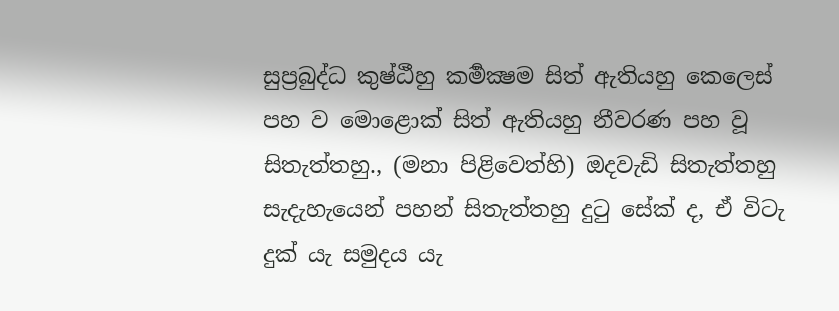සුප්‍රබුද්ධ කුෂ්ඨීහු කර්‍මක්‍ෂම සිත් ඇතියහු කෙලෙස් පහ ව මොළොක් සිත් ඇතියහු නීවරණ පහ වූ සිතැත්තහු., (මනා පිළිවෙත්හි) ඔදවැඩි සිතැත්තහු සැදැහැයෙන් පහන් සිතැත්තහු දුටු සේක් ද, ඒ විටැ දුක් යැ සමුදය යැ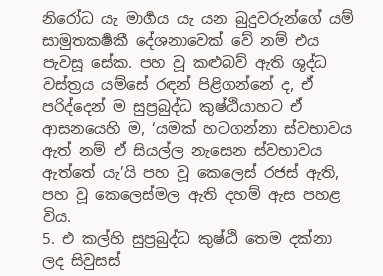නිරෝධ යැ මාර්‍ගය යැ යන බුදුවරුන්ගේ යම් සාමුතකර්‍ෂකී දේශනාවෙක් වේ නම් එය පැවසූ සේක. පහ වූ කළුබව් ඇති ශුද්ධ වස්ත්‍රය යම්සේ රඳන් පිළිගන්නේ ද, ඒ පරිද්දෙන් ම සුප්‍රබුද්ධ කුෂ්ඨියාහට ඒ ආසනයෙහි ම, ‘යමක් හටගන්නා ස්වභාවය ඇත් නම් ඒ සියල්ල නැසෙන ස්වභාවය ඇත්තේ යැ’යි පහ වූ කෙලෙස් රජස් ඇති, පහ වූ කෙලෙස්මල ඇති දහම් ඇස පහළ විය.
5. එ කල්හි සුප්‍රබුද්ධ කුෂ්ඨි තෙම දක්නා ලද සිවුසස්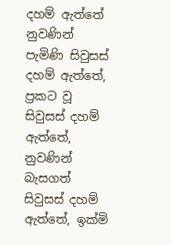දහම් ඇත්තේ නුවණින් පැමිණි සිවුසස් දහම් ඇත්තේ, ප්‍රකට වූ සිවුසස් දහම් ඇත්තේ, නුවණින් බැසගත් සිවුසස් දහම් ඇත්තේ, ඉක්මි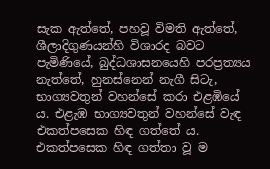සැක ඇත්තේ, පහවූ විමති ඇත්තේ, ශීලාදිගුණයන්හි විශාරද බවට පැමිණියේ, බුද්ධශාසනයෙහි පරප්‍රත්‍යය නැත්තේ, හුනස්නෙන් නැගී සිටැ, භාග්‍යවතුන් වහන්සේ කරා එළඹියේ ය. එළැඹ භාග්‍යවතුන් වහන්සේ වැඳ එකත්පසෙක හිඳ ගත්තේ ය. එකත්පසෙක හිඳ ගත්තා වූ ම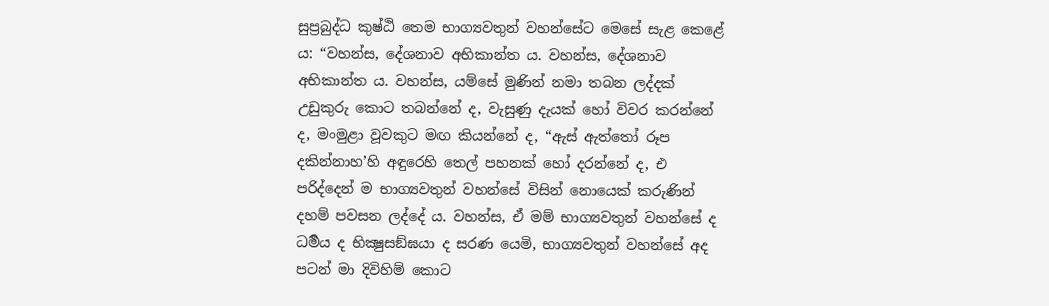සුප්‍රබුද්ධ කුෂ්ඨි තෙම භාග්‍යවතුන් වහන්සේට මෙසේ සැළ කෙළේ ය: “වහන්ස, දේශනාව අභිකාන්ත ය. වහන්ස, දේශනාව අභිකාන්ත ය. වහන්ස, යම්සේ මුණින් නමා තබන ලද්දක් උඩුකුරු කොට තබන්නේ ද, වැසුණු දැයක් හෝ විවර කරන්නේ ද, මංමුළා වූවකුට මඟ කියන්නේ ද, “ඇස් ඇත්තෝ රූප දකින්නාහ’හි අඳුරෙහි තෙල් පහනක් හෝ දරන්නේ ද, එ පරිද්දෙන් ම භාග්‍යවතුන් වහන්සේ විසින් නොයෙක් කරුණින් දහම් පවසන ලද්දේ ය. වහන්ස, ඒ මම් භාග්‍යවතුන් වහන්සේ ද ධර්‍මය ද භික්‍ෂුසඞ්ඝයා ද සරණ යෙමි, භාග්‍යවතුන් වහන්සේ අද පටන් මා දිවිහිම් කොට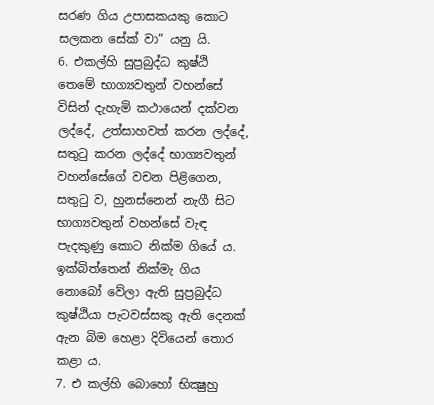සරණ ගිය උපාසකයකු කොට සලකන සේක් වා” යනු යි.
6. එකල්හි සුප්‍රබුද්ධ කුෂ්ඨි තෙමේ භාග්‍යවතුන් වහන්සේ විසින් දැහැමි කථායෙන් දක්වන ලද්දේ, උත්සාහවත් කරන ලද්දේ, සතුටු කරන ලද්දේ භාග්‍යවතුන් වහන්සේගේ වචන පිළිගෙන, සතුටු ව, හුනස්නෙන් නැගී සිට භාග්‍යවතුන් වහන්සේ වැඳ පැදකුණු කොට නික්ම ගියේ ය.
ඉක්බිත්තෙන් නික්මැ ගිය නොබෝ වේලා ඇති සුප්‍රබුද්ධ කුෂ්ඨියා පැටවස්සකු ඇති දෙනක් ඇන බිම හෙළා දිවියෙන් තොර කළා ය.
7. එ කල්හි බොහෝ භික්‍ෂුහු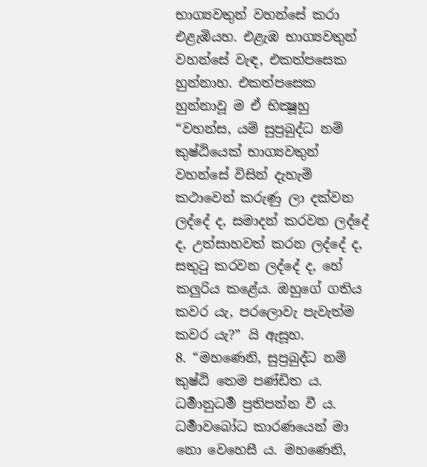භාග්‍යවතුන් වහන්සේ කරා එළැඹියහ. එළැඹ භාග්‍යවතුන් වහන්සේ වැඳ, එකත්පසෙක හුන්නාහ. එකත්පසෙක හුන්නාවූ ම ඒ භික්‍ෂූහු “වහන්ස, යම් සුප්‍රබුද්ධ නම් කුෂ්ඨියෙක් භාග්‍යවතුන් වහන්සේ විසින් දැහැමි කථාවෙන් කරුණු ලා දක්වන ලද්දේ ද, සමාදන් කරවන ලද්දේ ද, උත්සාහවත් කරන ලද්දේ ද, සතුටු කරවන ලද්දේ ද, හේ කලුරිය කළේය. ඔහුගේ ගතිය කවර යැ, පරලොවැ පැවැත්ම කවර යැ?” යි ඇසූහ.
8. “මහණෙනි, සුප්‍රබුද්ධ නම් කුෂ්ඨි තෙම පණ්ඩිත ය. ධර්‍මානුධර්‍ම ප්‍රතිපන්න වී ය. ධර්‍මාවබෝධ කාරණයෙන් මා නො වෙහෙසී ය. මහණෙනි,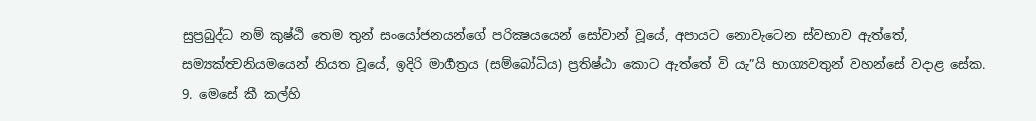සුප්‍රබුද්ධ නම් කුෂ්ඨි තෙම තුන් සංයෝජනයන්ගේ පරික්‍ෂයයෙන් සෝවාන් වූයේ, අපායට නොවැටෙන ස්වභාව ඇත්තේ, සම්‍යක්ත්‍වනියමයෙන් නියත වූයේ, ඉදිරි මාර්‍ගත්‍රය (සම්බෝධිය) ප්‍රතිෂ්ඨා කොට ඇත්තේ වි යැ”යි භාග්‍යවතුන් වහන්සේ වදාළ සේක.
9. මෙසේ කී කල්හි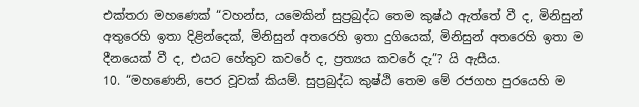එක්තරා මහණෙක් “වහන්ස, යමෙකින් සුප්‍රබුද්ධ තෙම කුෂ්ඨ ඇත්තේ වී ද, මිනිසුන් අතුරෙහි ඉතා දිළින්දෙක්, මිනිසුන් අතරෙහි ඉතා දුගියෙක්, මිනිසුන් අතරෙහි ඉතා ම දීනයෙක් වී ද, එයට හේතුව කවරේ ද, ප්‍රත්‍යය කවරේ දැ”? යි ඇසීය.
10. “මහණෙනි, පෙර වූවක් කියම්. සුප්‍රබුද්ධ කුෂ්ඨි තෙම මේ රජගහ පුරයෙහි ම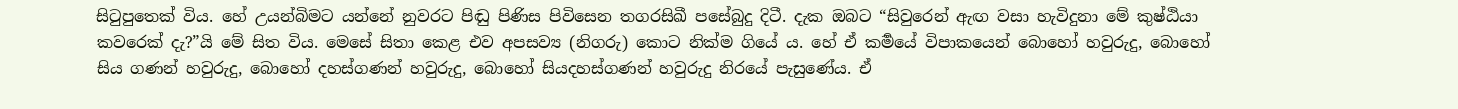සිටුපුතෙක් විය. හේ උයන්බිමට යන්නේ නුවරට පිඬු පිණිස පිවිසෙන තගරසිඛී පසේබුදු දිටී. දැක ඔබට “සිවුරෙන් ඇඟ වසා හැවිදුනා මේ කුෂ්ඨියා කවරෙක් දැ?”යි මේ සිත විය. මෙසේ සිතා කෙළ එව අපසව්‍ය (නිගරු) කොට නික්ම ගියේ ය. හේ ඒ කර්‍මයේ විපාකයෙන් බොහෝ හවුරුදු, බොහෝ සිය ගණන් හවුරුදු, බොහෝ දහස්ගණන් හවුරුදු, බොහෝ සියදහස්ගණන් හවුරුදු නිරයේ පැසුණේය. ඒ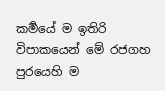කර්‍මයේ ම ඉතිරි විපාකයෙන් මේ රජගහ පුරයෙහි ම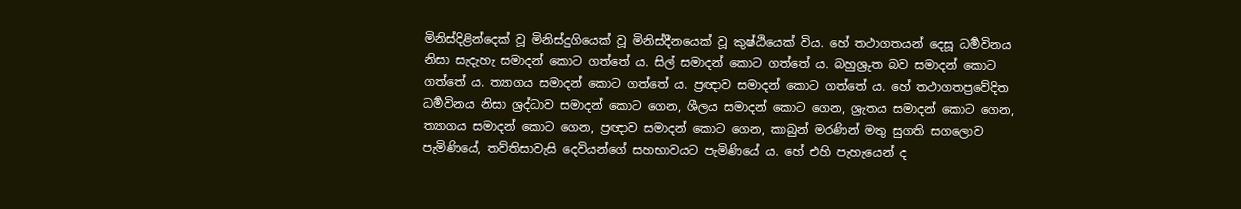මිනිස්දිළින්දෙක් වූ මිනිස්දුගියෙක් වූ මිනිස්දීනයෙක් වූ කුෂ්ඨියෙක් විය. හේ තථාගතයන් දෙසූ ධර්‍මවිනය නිසා සැදැහැ සමාදන් කොට ගත්තේ ය. සිල් සමාදන් කොට ගත්තේ ය. බහුශ්‍රුත බව සමාදන් කොට ගත්තේ ය. ත්‍යාගය සමාදන් කොට ගත්තේ ය. ප්‍රඥාව සමාදන් කොට ගත්තේ ය. හේ තථාගතප්‍රවේදිත ධර්‍මවිනය නිසා ශ්‍රද්ධාව සමාදන් කොට ගෙන, ශීලය සමාදන් කොට ගෙන, ශ්‍රැතය සමාදන් කොට ගෙන, ත්‍යාගය සමාදන් කොට ගෙන, ප්‍රඥාව සමාදන් කොට ගෙන, කාබුන් මරණින් මතු සුගති සගලොව පැමිණියේ, තව්තිසාවැසි දෙවියන්ගේ සහභාවයට පැමිණියේ ය. හේ එහි පැහැයෙන් ද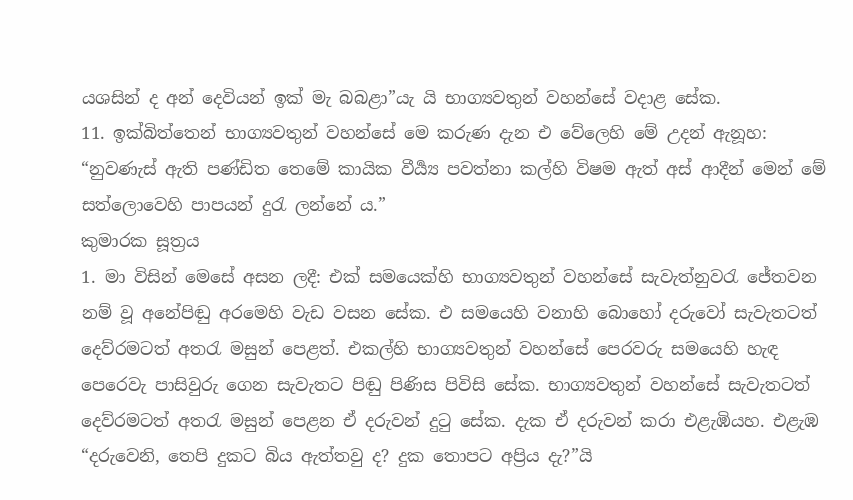යශසින් ද අන් දෙවියන් ඉක් මැ බබළා”යැ යි භාග්‍යවතුන් වහන්සේ වදාළ සේක.
11. ඉක්බිත්තෙන් භාග්‍යවතුන් වහන්සේ මෙ කරුණ දැන එ වේලෙහි මේ උදන් ඇනූහ:
“නුවණැස් ඇති පණ්ඩිත තෙමේ කායික වීර්‍ය්‍ය පවත්නා කල්හි විෂම ඇත් අස් ආදීන් මෙන් මේ සත්ලොවෙහි පාපයන් දුරැ ලන්නේ ය.”
කුමාරක සූත්‍රය
1. මා විසින් මෙසේ අසන ලදී: එක් සමයෙක්හි භාග්‍යවතුන් වහන්සේ සැවැත්නුවරැ ජේතවන නම් වූ අනේපිඬු අරමෙහි වැඩ වසන සේක. එ සමයෙහි වනාහි බොහෝ දරුවෝ සැවැතටත් දෙව්රමටත් අතරැ මසුන් පෙළත්. එකල්හි භාග්‍යවතුන් වහන්සේ පෙරවරු සමයෙහි හැඳ පෙරෙවැ පාසිවුරු ගෙන සැවැතට පිඬු පිණිස පිවිසි සේක. භාග්‍යවතුන් වහන්සේ සැවැතටත් දෙව්රමටත් අතරැ මසුන් පෙළන ඒ දරුවන් දුටු සේක. දැක ඒ දරුවන් කරා එළැඹියහ. එළැඹ “දරුවෙනි, තෙපි දුකට බිය ඇත්තවු ද? දුක තොපට අප්‍රිය දැ?”යි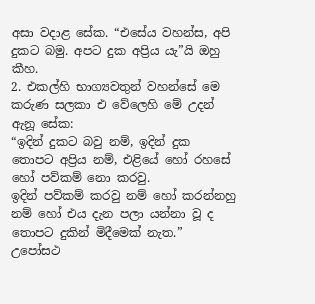අසා වදාළ සේක. “එසේය වහන්ස, අපි දුකට බමු. අපට දුක අප්‍රිය යැ”යි ඔහු කීහ.
2. එකල්හි භාග්‍යවතුන් වහන්සේ මෙ කරුණ සලකා එ වේලෙහි මේ උදන් ඇනූ සේක:
“ඉදින් දුකට බවු නම්, ඉදින් දුක තොපට අප්‍රිය නම්, එළියේ හෝ රහසේ හෝ පව්කම් නො කරවු.
ඉදින් පව්කම් කරවු නම් හෝ කරන්නහු නම් හෝ එය දැන පලා යන්නා වූ ද තොපට දුකින් මිදීමෙක් නැත.”
උපෝසථ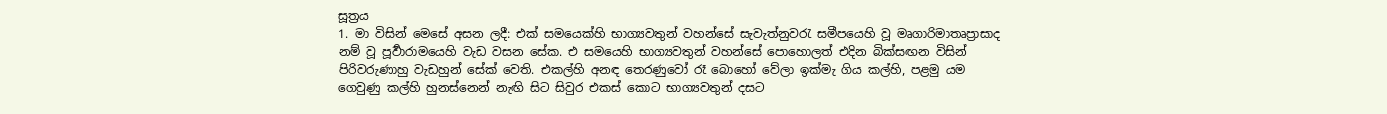සූත්‍රය
1. මා විසින් මෙසේ අසන ලදී: එක් සමයෙක්හි භාග්‍යවතුන් වහන්සේ සැවැත්නුවරැ සමීපයෙහි වූ මෘගාරිමාතෘප්‍රාසාද නම් වූ පූර්‍වාරාමයෙහි වැඩ වසන සේක. එ සමයෙහි භාග්‍යවතුන් වහන්සේ පොහොලත් එදින බික්සඟන විසින් පිරිවරුණාහු වැඩහුන් සේක් වෙති. එකල්හි අනඳ තෙරණුවෝ රෑ බොහෝ වේලා ඉක්මැ ගිය කල්හි, පළමු යම ගෙවුණු කල්හි හුනස්නෙන් නැඟි සිට සිවුර එකස් කොට භාග්‍යවතුන් දසට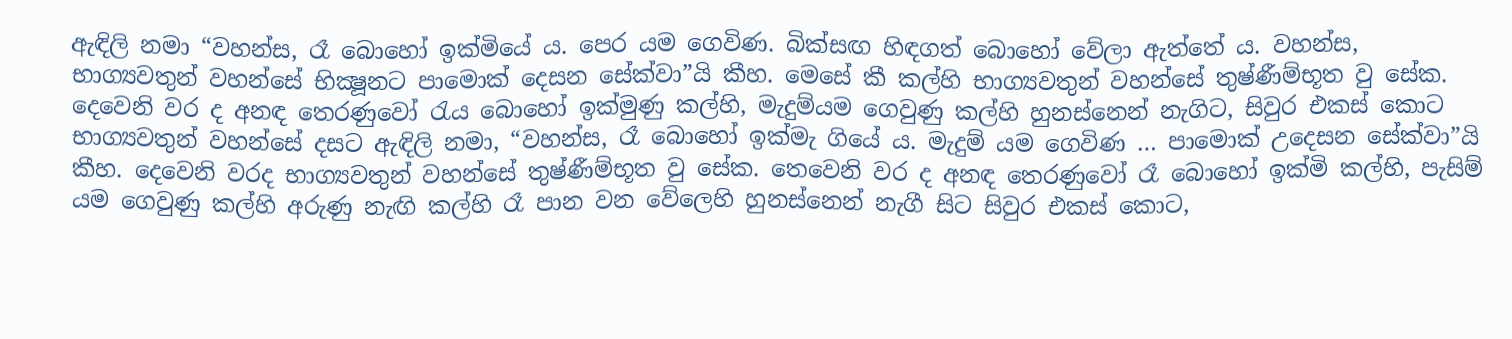ඇඳිලි නමා “වහන්ස, රෑ බොහෝ ඉක්මියේ ය. පෙර යම ගෙවිණ. බික්සඟ හිඳගත් බොහෝ වේලා ඇත්තේ ය. වහන්ස, භාග්‍යවතුන් වහන්සේ භික්‍ෂූනට පාමොක් දෙසන සේක්වා”යි කීහ. මෙසේ කී කල්හි භාග්‍යවතුන් වහන්සේ තුෂ්ණීම්භූත වු සේක. දෙවෙනි වර ද අනඳ තෙරණුවෝ රැය බොහෝ ඉක්මුණු කල්හි, මැදුම්යම ගෙවුණු කල්හි හුනස්නෙන් නැගිට, සිවුර එකස් කොට භාග්‍යවතුන් වහන්සේ දසට ඇඳිලි නමා, “වහන්ස, රෑ බොහෝ ඉක්මැ ගියේ ය. මැදුම් යම ගෙවිණ … පාමොක් උදෙසන සේක්වා”යි කීහ. දෙවෙනි වරද භාග්‍යවතුන් වහන්සේ තුෂ්ණීම්භූත වු සේක. තෙවෙනි වර ද අනඳ තෙරණුවෝ රෑ බොහෝ ඉක්මි කල්හි, පැසිම් යම ගෙවුණු කල්හි අරුණු නැඟි කල්හි රෑ පාන වන වේලෙහි හුනස්නෙන් නැගී සිට සිවුර එකස් කොට,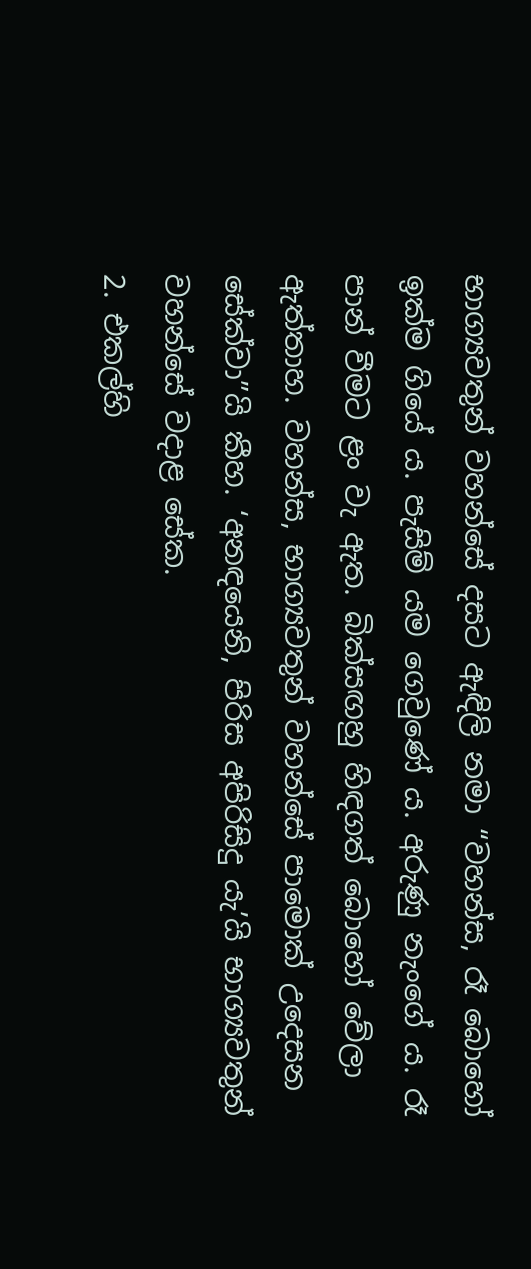භාග්‍යවතුන් වහන්සේ දසට ඇඳිලි නමා “වහන්ස, රෑ බොහෝ ඉක්ම ගියේ ය. පැසිම් යම ගෙවුණේ ය. අරුණු නැංගේ ය. රෑ පාන් වීමට ළං වැ ඇත. බික්සඟහු හිඳගත් බොහෝ වේලා ඇත්තාහ. වහන්ස, භාග්‍යවතුන් වහන්සේ පාමොක් උදෙසන සේක්වා”යි කීහ. ‘අනඳයෙනි, පිරිස අපිරිසිදු යැ’යි භාග්‍යවතුන් වහන්සේ වදාළ සේක.
2. එකල්හි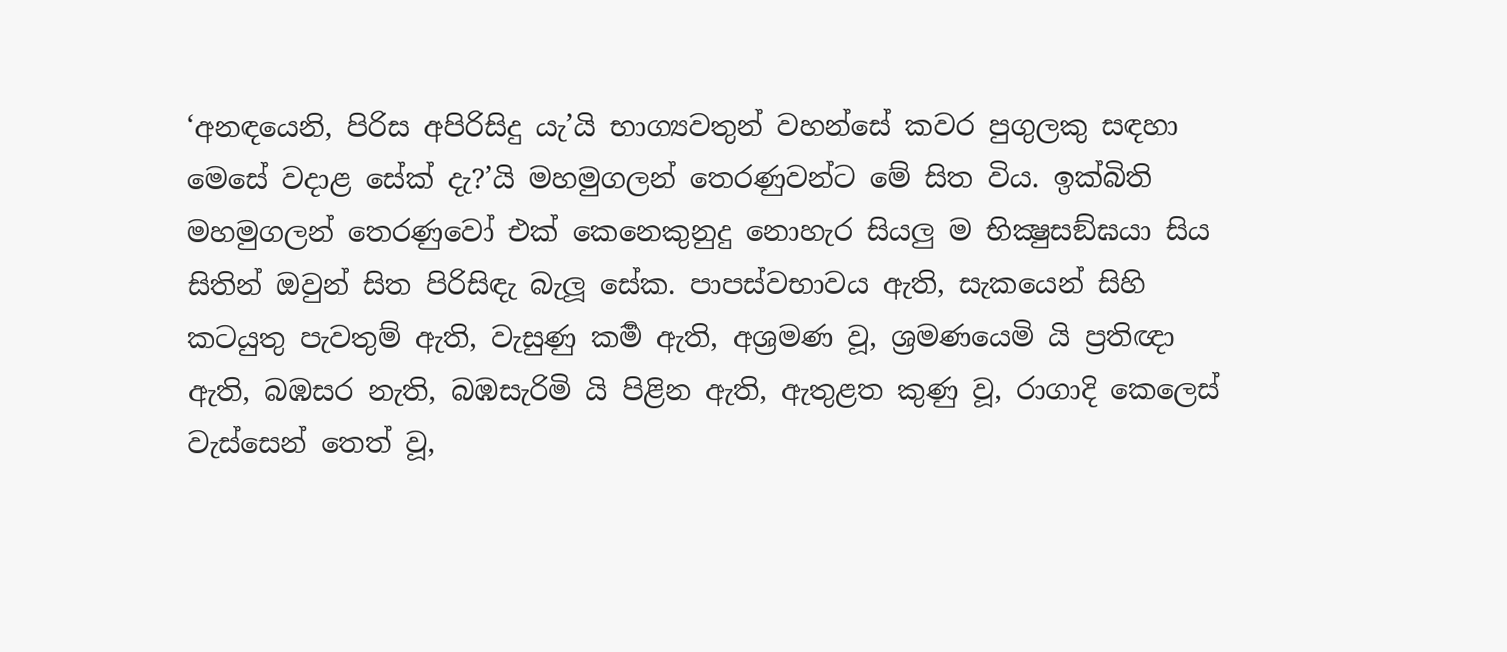‘අනඳයෙනි, පිරිස අපිරිසිදු යැ’යි භාග්‍යවතුන් වහන්සේ කවර පුගුලකු සඳහා මෙසේ වදාළ සේක් දැ?’යි මහමුගලන් තෙරණුවන්ට මේ සිත විය. ඉක්බිති මහමුගලන් තෙරණුවෝ එක් කෙනෙකුනුදු නොහැර සියලු ම භික්‍ෂුසඞ්ඝයා සිය සිතින් ඔවුන් සිත පිරිසිඳැ බැලූ සේක. පාපස්වභාවය ඇති, සැකයෙන් සිහි කටයුතු පැවතුම් ඇති, වැසුණු කර්‍ම ඇති, අශ්‍රමණ වූ, ශ්‍රමණයෙමි යි ප්‍රතිඥා ඇති, බඹසර නැති, බඹසැරිමි යි පිළින ඇති, ඇතුළත කුණු වූ, රාගාදි කෙලෙස් වැස්සෙන් තෙත් වූ,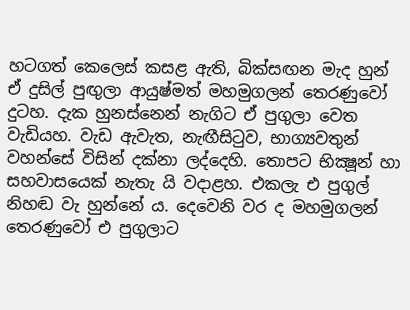හටගත් කෙලෙස් කසළ ඇති, බික්සඟන මැද හුන් ඒ දුසිල් පුඟුලා ආයුෂ්මත් මහමුගලන් තෙරණුවෝ දුටහ. දැක හුනස්නෙන් නැගිට ඒ පුගුලා වෙත වැඩියහ. වැඩ ඇවැත, නැඟීසිටුව, භාග්‍යවතුන් වහන්සේ විසින් දක්නා ලද්දෙහි. තොපට භික්‍ෂූන් හා සහවාසයෙක් නැතැ යි වදාළහ. එකලැ එ පුගුල් නිහඬ වැ හුන්නේ ය. දෙවෙනි වර ද මහමුගලන් තෙරණුවෝ එ පුගුලාට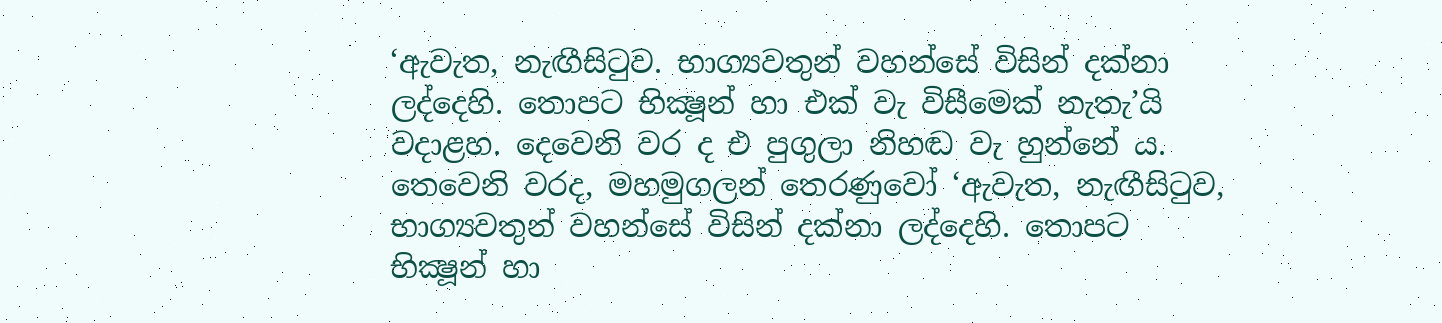‘ඇවැත, නැඟීසිටුව. භාග්‍යවතුන් වහන්සේ විසින් දක්නා ලද්දෙහි. තොපට භික්‍ෂූන් හා එක් වැ විසීමෙක් නැතැ’යි වදාළහ. දෙවෙනි වර ද එ පුගුලා නිහඬ වැ හුන්නේ ය. තෙවෙනි වරද, මහමුගලන් තෙරණුවෝ ‘ඇවැත, නැඟීසිටුව, භාග්‍යවතුන් වහන්සේ විසින් දක්නා ලද්දෙහි. තොපට භික්‍ෂූන් හා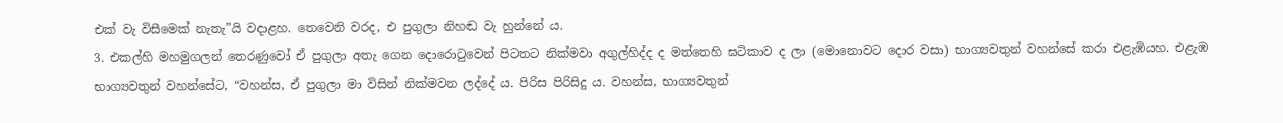එක් වැ විසීමෙක් නැතැ”යි වදාළහ. තෙවෙනි වරද, එ පුගුලා නිහඬ වැ හුන්නේ ය.
3. එකල්හි මහමුගලන් තෙරණුවෝ ඒ පුගුලා අතැ ගෙන දොරොටුවෙන් පිටතට නික්මවා අගුල්හිද්ද ද මත්තෙහි ඝටිකාව ද ලා (මොනොවට දොර වසා) භාග්‍යවතුන් වහන්සේ කරා එළැඹියහ. එළැඹ භාග්‍යවතුන් වහන්සේට, “වහන්ස, ඒ පුගුලා මා විසින් නික්මවන ලද්දේ ය. පිරිස පිරිසිදු ය. වහන්ස, භාග්‍යවතුන්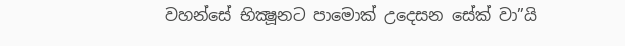වහන්සේ භික්‍ෂූනට පාමොක් උදෙසන සේක් වා”යි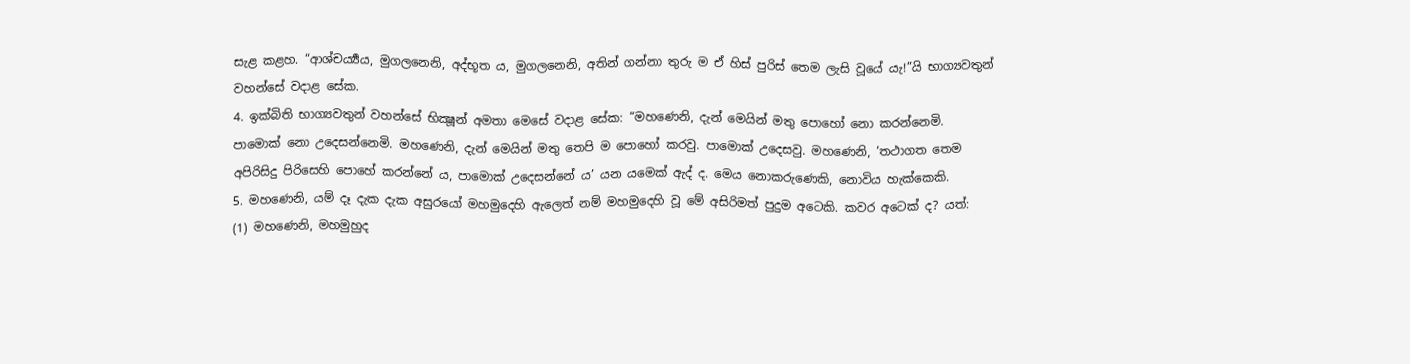සැළ කළහ. “ආශ්චර්‍ය්‍යය, මුගලනෙනි, අද්භූත ය, මුගලනෙනි, අතින් ගන්නා තුරු ම ඒ හිස් පුරිස් තෙම ලැසි වූයේ යැ!”යි භාග්‍යවතුන් වහන්සේ වදාළ සේක.
4. ඉක්බිති භාග්‍යවතුන් වහන්සේ භික්‍ෂූන් අමතා මෙසේ වදාළ සේක: “මහණෙනි, දැන් මෙයින් මතු පොහෝ නො කරන්නෙමි. පාමොක් නො උදෙසන්නෙමි. මහණෙනි, දැන් මෙයින් මතු තෙපි ම පොහෝ කරවු. පාමොක් උදෙසවු. මහණෙනි, ‘තථාගත තෙම අපිරිසිදු පිරිසෙහි පොහේ කරන්නේ ය, පාමොක් උදෙසන්නේ ය’ යන යමෙක් ඇද් ද. මෙය නොකරුණෙකි, නොවිය හැක්කෙකි.
5. මහණෙනි, යම් දෑ දැක දැක අසුරයෝ මහමුදෙහි ඇලෙත් නම් මහමුදෙහි වූ මේ අසිරිමත් පුදුම අටෙකි. කවර අටෙක් ද? යත්:
(1) මහණෙනි, මහමුහුද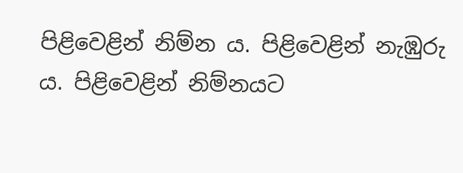පිළිවෙළින් නිම්න ය. පිළිවෙළින් නැඹුරු ය. පිළිවෙළින් නිම්නයට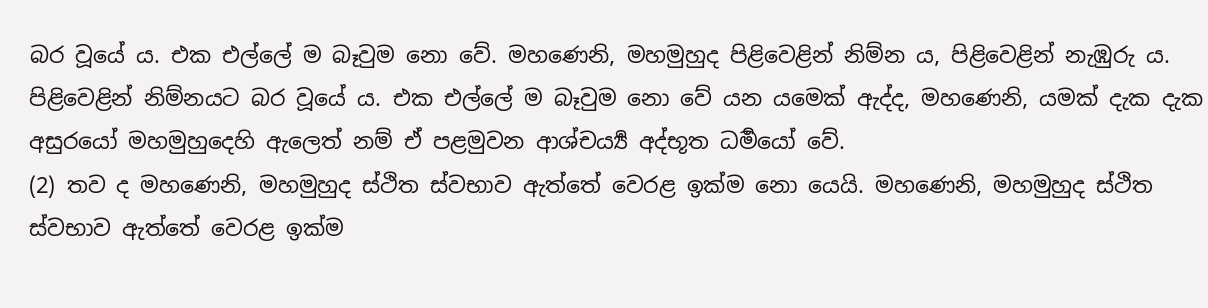බර වූයේ ය. එක එල්ලේ ම බෑවුම නො වේ. මහණෙනි, මහමුහුද පිළිවෙළින් නිම්න ය, පිළිවෙළින් නැඹුරු ය. පිළිවෙළින් නිම්නයට බර වූයේ ය. එක එල්ලේ ම බෑවුම නො වේ යන යමෙක් ඇද්ද, මහණෙනි, යමක් දැක දැක අසුරයෝ මහමුහුදෙහි ඇලෙත් නම් ඒ පළමුවන ආශ්චර්‍ය්‍ය අද්භූත ධර්‍මයෝ වේ.
(2) තව ද මහණෙනි, මහමුහුද ස්ථිත ස්වභාව ඇත්තේ වෙරළ ඉක්ම නො යෙයි. මහණෙනි, මහමුහුද ස්ථිත ස්වභාව ඇත්තේ වෙරළ ඉක්ම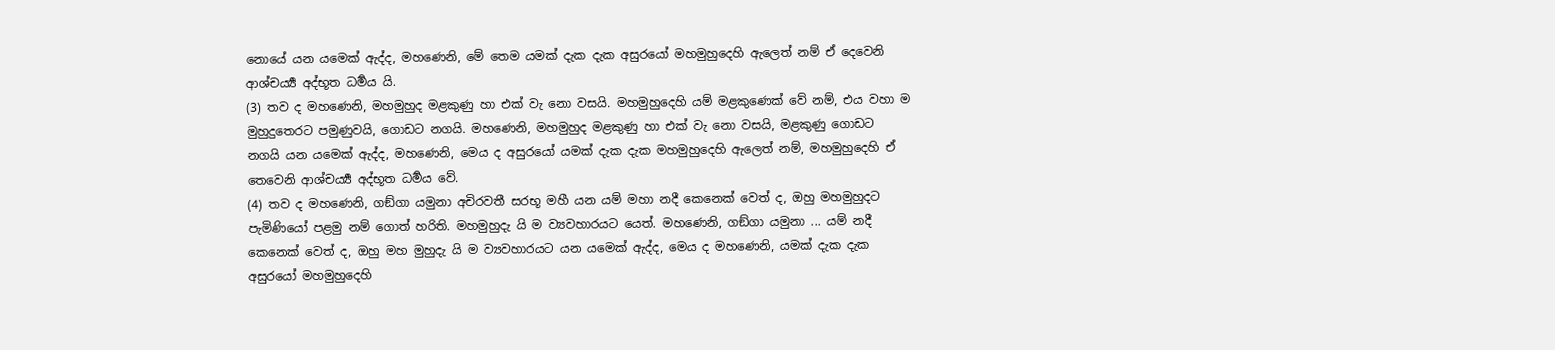නොයේ යන යමෙක් ඇද්ද, මහණෙනි, මේ තෙම යමක් දැක දැක අසුරයෝ මහමුහුදෙහි ඇලෙත් නම් ඒ දෙවෙනි ආශ්චර්‍ය්‍ය අද්භූත ධර්‍මය යි.
(3) තව ද මහණෙනි, මහමුහුද මළකුණු හා එක් වැ නො වසයි. මහමුහුදෙහි යම් මළකුණෙක් වේ නම්, එය වහා ම මුහුදුතෙරට පමුණුවයි, ගොඩට නගයි. මහණෙනි, මහමුහුද මළකුණු හා එක් වැ නො වසයි, මළකුණු ගොඩට නගයි යන යමෙක් ඇද්ද, මහණෙනි, මෙය ද අසුරයෝ යමක් දැක දැක මහමුහුදෙහි ඇලෙත් නම්, මහමුහුදෙහි ඒ තෙවෙනි ආශ්චර්‍ය්‍ය අද්භූත ධර්‍මය වේ.
(4) තව ද මහණෙනි, ගඞ්ගා යමුනා අචිරවතී සරභූ මහී යන යම් මහා නදී කෙනෙක් වෙත් ද, ඔහු මහමුහුදට පැමිණියෝ පළමු නම් ගොත් හරිති. මහමුහුදැ යි ම ව්‍යවහාරයට යෙත්. මහණෙනි, ගඞ්ගා යමුනා ... යම් නදී කෙනෙක් වෙත් ද, ඔහු මහ මුහුදැ යි ම ව්‍යවහාරයට යන යමෙක් ඇද්ද, මෙය ද මහණෙනි, යමක් දැක දැක අසුරයෝ මහමුහුදෙහි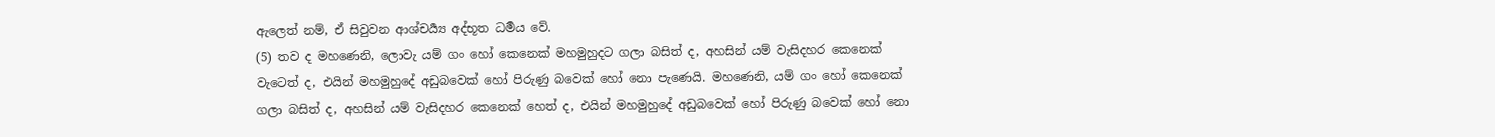ඇලෙත් නම්, ඒ සිවුවන ආශ්චර්‍ය්‍ය අද්භූත ධර්‍මය වේ.
(5) තව ද මහණෙනි, ලොවැ යම් ගං හෝ කෙනෙක් මහමුහුදට ගලා බසිත් ද, අහසින් යම් වැසිදහර කෙනෙක් වැටෙත් ද, එයින් මහමුහුදේ අඩුබවෙක් හෝ පිරුණු බවෙක් හෝ නො පැණෙයි. මහණෙනි, යම් ගං හෝ කෙනෙක් ගලා බසිත් ද, අහසින් යම් වැසිදහර කෙනෙක් හෙත් ද, එයින් මහමුහුදේ අඩුබවෙක් හෝ පිරුණු බවෙක් හෝ නො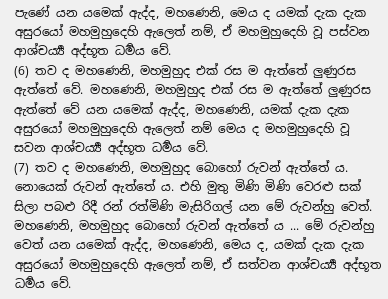පැණේ යන යමෙක් ඇද්ද, මහණෙනි, මෙය ද යමක් දැක දැක අසුරයෝ මහමුහුදෙහි ඇලෙත් නම්, ඒ මහමුහුදෙහි වූ පස්වන ආශ්චර්‍ය්‍ය අද්භූත ධර්‍මය වේ.
(6) තව ද මහණෙනි, මහමුහුද එක් රස ම ඇත්තේ ලුණුරස ඇත්තේ වේ. මහණෙනි, මහමුහුද එක් රස ම ඇත්තේ ලුණුරස ඇත්තේ වේ යන යමෙක් ඇද්ද, මහණෙනි, යමක් දැක දැක අසුරයෝ මහමුහුදෙහි ඇලෙත් නම් මෙය ද මහමුහුදෙහි වූ සවන ආශ්චර්‍ය්‍ය අද්භූත ධර්‍මය වේ.
(7) තව ද මහණෙනි, මහමුහුද බොහෝ රුවන් ඇත්තේ ය. නොයෙක් රුවන් ඇත්තේ ය. එහි මුතු මිණි මිණි වෙරළු සක් සිලා පබළු රිදී රන් රත්මිණි මැසිරිගල් යන මේ රුවන්හු වෙත්. මහණෙනි, මහමුහුද බොහෝ රුවන් ඇත්තේ ය ... මේ රුවන්හු වෙත් යන යමෙක් ඇද්ද, මහණෙනි, මෙය ද, යමක් දැක දැක අසුරයෝ මහමුහුදෙහි ඇලෙත් නම්, ඒ සත්වන ආශ්චර්‍ය්‍ය අද්භූත ධර්‍මය වේ.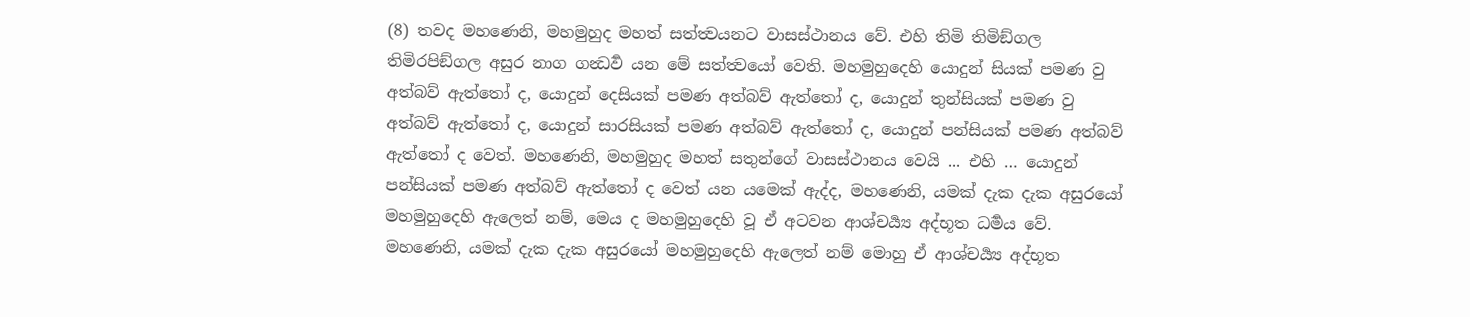(8) තවද මහණෙනි, මහමුහුද මහත් සත්ත්‍වයනට වාසස්ථානය වේ. එහි තිමි තිමිඞ්ගල තිමිරපිඞ්ගල අසුර නාග ගන්‍ධර්‍ව යන මේ සත්ත්‍වයෝ වෙති. මහමුහුදෙහි යොදුන් සියක් පමණ වු අත්බව් ඇත්තෝ ද, යොදුන් දෙසියක් පමණ අත්බව් ඇත්තෝ ද, යොදුන් තුන්සියක් පමණ වු අත්බව් ඇත්තෝ ද, යොදුන් සාරසියක් පමණ අත්බව් ඇත්තෝ ද, යොදුන් පන්සියක් පමණ අත්බව් ඇත්තෝ ද වෙත්. මහණෙනි, මහමුහුද මහත් සතුන්ගේ වාසස්ථානය වෙයි ... එහි … යොදුන් පන්සියක් පමණ අත්බව් ඇත්තෝ ද වෙත් යන යමෙක් ඇද්ද, මහණෙනි, යමක් දැක දැක අසුරයෝ මහමුහුදෙහි ඇලෙත් නම්, මෙය ද මහමුහුදෙහි වූ ඒ අටවන ආශ්චර්‍ය්‍ය අද්භූත ධර්‍මය වේ.
මහණෙනි, යමක් දැක දැක අසුරයෝ මහමුහුදෙහි ඇලෙත් නම් මොහු ඒ ආශ්චර්‍ය්‍ය අද්භූත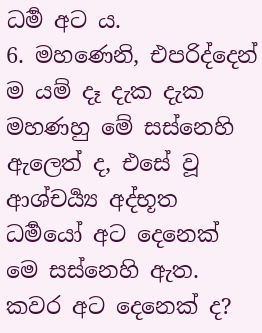ධර්‍ම අට ය.
6. මහණෙනි, එපරිද්දෙන් ම යම් දෑ දැක දැක මහණහු මේ සස්නෙහි ඇලෙත් ද, එසේ වූ ආශ්චර්‍ය්‍ය අද්භූත ධර්‍මයෝ අට දෙනෙක් මෙ සස්නෙහි ඇත. කවර අට දෙනෙක් ද?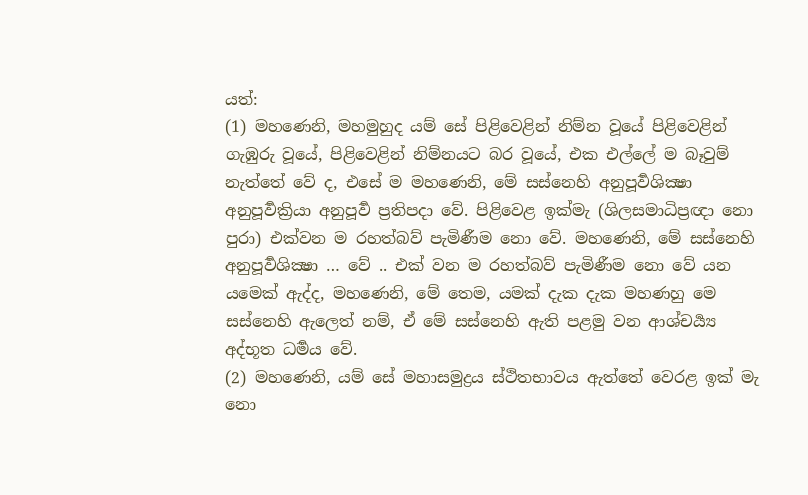යත්:
(1) මහණෙනි, මහමුහුද යම් සේ පිළිවෙළින් නිම්න වූයේ පිළිවෙළින් ගැඹුරු වූයේ, පිළිවෙළින් නිම්නයට බර වූයේ, එක එල්ලේ ම බෑවුම් නැත්තේ වේ ද, එසේ ම මහණෙනි, මේ සස්නෙහි අනුපූර්‍වශික්‍ෂා අනුපූර්‍වක්‍රියා අනුපූර්‍ව ප්‍රතිපදා වේ. පිළිවෙළ ඉක්මැ (ශිලසමාධිප්‍රඥා නො පුරා) එක්වන ම රහත්බව් පැමිණීම නො වේ. මහණෙනි, මේ සස්නෙහි අනුපූර්‍වශික්‍ෂා … වේ .. එක් වන ම රහත්බව් පැමිණීම නො වේ යන යමෙක් ඇද්ද, මහණෙනි, මේ තෙම, යමක් දැක දැක මහණහු මෙ සස්නෙහි ඇලෙත් නම්, ඒ මේ සස්නෙහි ඇති පළමු වන ආශ්චර්‍ය්‍ය අද්භූත ධර්‍මය වේ.
(2) මහණෙනි, යම් සේ මහාසමුද්‍රය ස්ථිතභාවය ඇත්තේ වෙරළ ඉක් මැ නො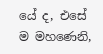යේ ද, එසේ ම මහණෙනි,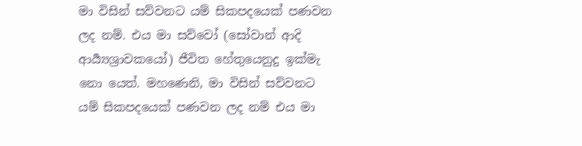මා විසින් සව්වනට යම් සිකපදයෙක් පණවන ලද නම්. එය මා සව්වෝ (සෝවාන් ආදි ආර්‍ය්‍යශ්‍රාවකයෝ) ජීවිත හේතුයෙනුදු ඉක්මැ නො යෙත්. මහණෙනි, මා විසින් සව්වනට යම් සිකපදයෙක් පණවන ලද නම් එය මා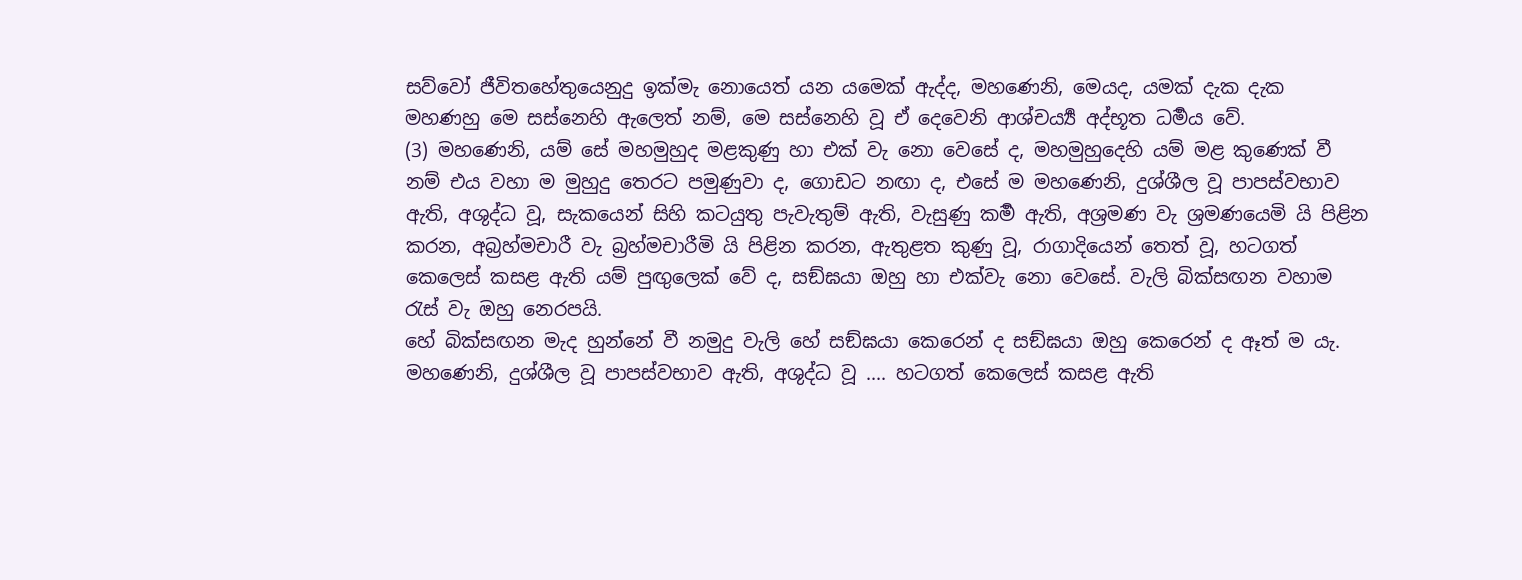සව්වෝ ජීවිතහේතුයෙනුදු ඉක්මැ නොයෙත් යන යමෙක් ඇද්ද, මහණෙනි, මෙයද, යමක් දැක දැක මහණහු මෙ සස්නෙහි ඇලෙත් නම්, මෙ සස්නෙහි වූ ඒ දෙවෙනි ආශ්චර්‍ය්‍ය අද්භූත ධර්‍මය වේ.
(3) මහණෙනි, යම් සේ මහමුහුද මළකුණු හා එක් වැ නො වෙසේ ද, මහමුහුදෙහි යම් මළ කුණෙක් වී නම් එය වහා ම මුහුදු තෙරට පමුණුවා ද, ගොඩට නඟා ද, එසේ ම මහණෙනි, දුශ්ශීල වූ පාපස්වභාව ඇති, අශුද්ධ වූ, සැකයෙන් සිහි කටයුතු පැවැතුම් ඇති, වැසුණු කර්‍ම ඇති, අශ්‍රමණ වැ ශ්‍රමණයෙමි යි පිළින කරන, අබ්‍රහ්මචාරී වැ බ්‍රහ්මචාරීමි යි පිළින කරන, ඇතුළත කුණු වූ, රාගාදියෙන් තෙත් වූ, හටගත් කෙලෙස් කසළ ඇති යම් පුඟුලෙක් වේ ද, සඞ්ඝයා ඔහු හා එක්වැ නො වෙසේ. වැලි බික්සඟන වහාම රැස් වැ ඔහු නෙරපයි.
හේ බික්සඟන මැද හුන්නේ වී නමුදු වැලි හේ සඞ්ඝයා කෙරෙන් ද සඞ්ඝයා ඔහු කෙරෙන් ද ඈත් ම යැ. මහණෙනි, දුශ්ශීල වූ පාපස්වභාව ඇති, අශුද්ධ වූ .... හටගත් කෙලෙස් කසළ ඇති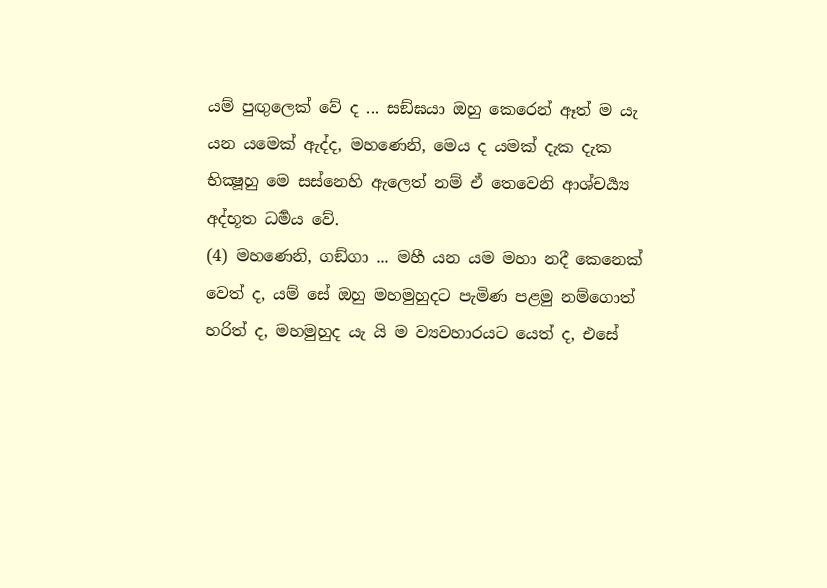යම් පුඟුලෙක් වේ ද ... සඞ්ඝයා ඔහු කෙරෙන් ඈත් ම යැ යන යමෙක් ඇද්ද, මහණෙනි, මෙය ද යමක් දැක දැක භික්‍ෂූහු මෙ සස්නෙහි ඇලෙත් නම් ඒ තෙවෙනි ආශ්චර්‍ය්‍ය අද්භූත ධර්‍මය වේ.
(4) මහණෙනි, ගඞ්ගා ... මහී යන යම මහා නදී කෙනෙක් වෙත් ද, යම් සේ ඔහු මහමුහුදට පැමිණ පළමු නම්ගොත් හරිත් ද, මහමුහුද යැ යි ම ව්‍යවහාරයට යෙත් ද, එසේ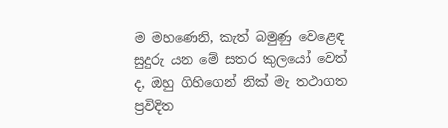ම මහණෙනි, කැත් බමුණු වෙළෙඳ සුදුරු යන මේ සතර කුලයෝ වෙත් ද, ඔහු ගිහිගෙන් නික් මැ තථාගත ප්‍රවිදිත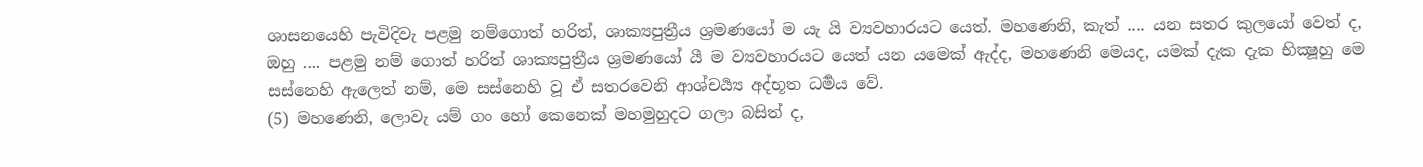ශාසනයෙහි පැවිදිවැ පළමු නම්ගොත් හරිත්, ශාක්‍යපුත්‍රීය ශ්‍රමණයෝ ම යැ යි ව්‍යවහාරයට යෙත්. මහණෙනි, කැත් .... යන සතර කුලයෝ වෙත් ද, ඔහු .... පළමු නම් ගොත් හරිත් ශාක්‍යපුත්‍රීය ශ්‍රමණයෝ යී ම ව්‍යවහාරයට යෙත් යන යමෙක් ඇද්ද, මහණෙනි මෙයද, යමක් දැක දැක භික්‍ෂූහු මෙ සස්නෙහි ඇලෙත් නම්, මෙ සස්නෙහි වූ ඒ සතරවෙනි ආශ්චර්‍ය්‍ය අද්භූත ධර්‍මය වේ.
(5) මහණෙනි, ලොවැ යම් ගං හෝ කෙනෙක් මහමුහුදට ගලා බසිත් ද,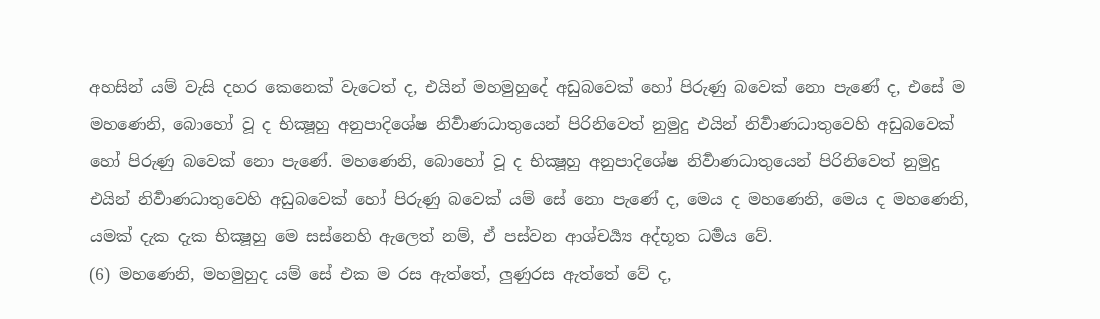අහසින් යම් වැසි දහර කෙනෙක් වැටෙත් ද, එයින් මහමුහුදේ අඩුබවෙක් හෝ පිරුණු බවෙක් නො පැණේ ද, එසේ ම මහණෙනි, බොහෝ වූ ද භික්‍ෂූහු අනුපාදිශේෂ නිර්‍වාණධාතුයෙන් පිරිනිවෙත් නුමුදු එයින් නිර්‍වාණධාතුවෙහි අඩුබවෙක් හෝ පිරුණු බවෙක් නො පැණේ. මහණෙනි, බොහෝ වූ ද භික්‍ෂූහු අනුපාදිශේෂ නිර්‍වාණධාතුයෙන් පිරිනිවෙත් නුමුදු එයින් නිර්‍වාණධාතුවෙහි අඩුබවෙක් හෝ පිරුණු බවෙක් යම් සේ නො පැණේ ද, මෙය ද මහණෙනි, මෙය ද මහණෙනි, යමක් දැක දැක භික්‍ෂූහු මෙ සස්නෙහි ඇලෙත් නම්, ඒ පස්වන ආශ්චර්‍ය්‍ය අද්භූත ධර්‍මය වේ.
(6) මහණෙනි, මහමුහුද යම් සේ එක ම රස ඇත්තේ, ලුණුරස ඇත්තේ වේ ද,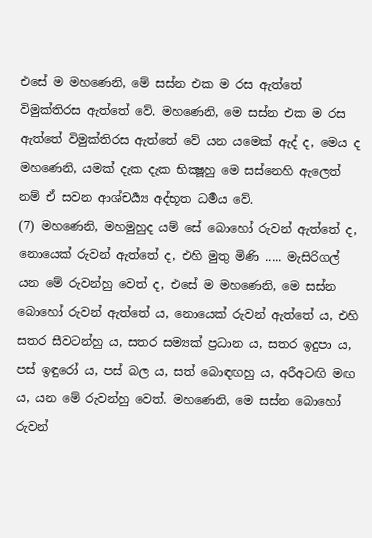එසේ ම මහණෙනි, මේ සස්න එක ම රස ඇත්තේ විමුක්තිරස ඇත්තේ වේ. මහණෙනි, මෙ සස්න එක ම රස ඇත්තේ විමුක්තිරස ඇත්තේ වේ යන යමෙක් ඇද් ද, මෙය ද මහණෙනි, යමක් දැක දැක භික්‍ෂූහු මෙ සස්නෙහි ඇලෙත් නම් ඒ සවන ආශ්චර්‍ය්‍ය අද්භූත ධර්‍මය වේ.
(7) මහණෙනි, මහමුහුද යම් සේ බොහෝ රුවන් ඇත්තේ ද, නොයෙක් රුවන් ඇත්තේ ද, එහි මුතු මිණි ..... මැසිරිගල් යන මේ රුවන්හු වෙත් ද, එසේ ම මහණෙනි, මෙ සස්න බොහෝ රුවන් ඇත්තේ ය, නොයෙක් රුවන් ඇත්තේ ය, එහි සතර සීවටන්හු ය, සතර සම්‍යක් ප්‍රධාන ය, සතර ඉදුපා ය, පස් ඉඳුරෝ ය, පස් බල ය, සත් බොඳඟහු ය, අරීඅටඟි මඟ ය, යන මේ රුවන්හු වෙත්. මහණෙනි, මෙ සස්න බොහෝ රුවන්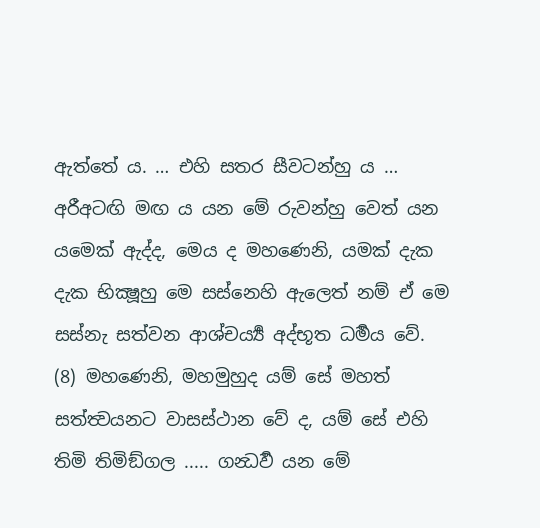ඇත්තේ ය. … එහි සතර සීවටන්හු ය … අරීඅටඟි මඟ ය යන මේ රුවන්හු වෙත් යන යමෙක් ඇද්ද, මෙය ද මහණෙනි, යමක් දැක දැක භික්‍ෂූහු මෙ සස්නෙහි ඇලෙත් නම් ඒ මෙ සස්නැ සත්වන ආශ්චර්‍ය්‍ය අද්භූත ධර්‍මය වේ.
(8) මහණෙනි, මහමුහුද යම් සේ මහත් සත්ත්‍වයනට වාසස්ථාන වේ ද, යම් සේ එහි තිමි තිමිඞ්ගල ..... ගන්‍ධර්‍ව යන මේ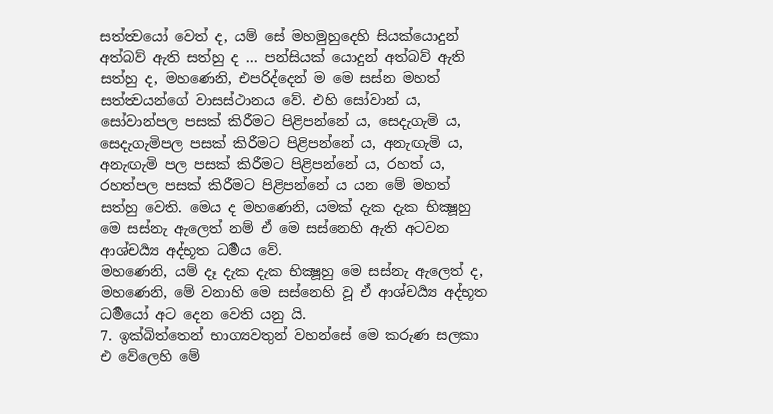සත්ත්‍වයෝ වෙත් ද, යම් සේ මහමුහුදෙහි සියක්යොදුන් අත්බව් ඇති සත්හු ද … පන්සියක් යොදුන් අත්බව් ඇති සත්හු ද, මහණෙනි, එපරිද්දෙන් ම මෙ සස්න මහත් සත්ත්‍වයන්ගේ වාසස්ථානය වේ. එහි සෝවාන් ය, සෝවාන්පල පසක් කිරීමට පිළිපන්නේ ය, සෙදැගැමි ය, සෙදැගැමිපල පසක් කිරීමට පිළිපන්නේ ය, අනැඟැමි ය, අනැඟැමි පල පසක් කිරීමට පිළිපන්නේ ය, රහත් ය, රහත්පල පසක් කිරීමට පිළිපන්නේ ය යන මේ මහත් සත්හු වෙති. මෙය ද මහණෙනි, යමක් දැක දැක භික්‍ෂූහු මෙ සස්නැ ඇලෙත් නම් ඒ මෙ සස්නෙහි ඇති අටවන ආශ්චර්‍ය්‍ය අද්භූත ධර්‍මය වේ.
මහණෙනි, යම් දෑ දැක දැක භික්‍ෂූහු මෙ සස්නැ ඇලෙත් ද, මහණෙනි, මේ වනාහි මෙ සස්නෙහි වූ ඒ ආශ්චර්‍ය්‍ය අද්භූත ධර්‍මයෝ අට දෙන වෙති යනු යි.
7. ඉක්බිත්තෙන් භාග්‍යවතුන් වහන්සේ මෙ කරුණ සලකා එ වේලෙහි මේ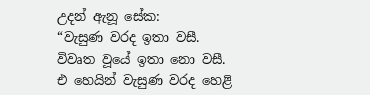උදන් ඇනූ සේක:
“වැසුණ වරද ඉතා වසී. විවෘත වූයේ ඉතා නො වසී. එ හෙයින් වැසුණ වරද හෙළි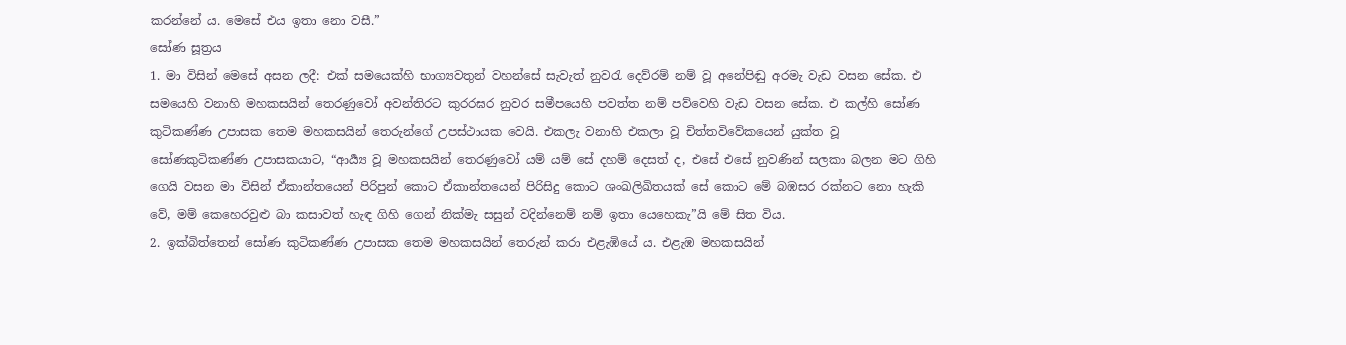කරන්නේ ය. මෙසේ එය ඉතා නො වසී.”
සෝණ සූත්‍රය
1. මා විසින් මෙසේ අසන ලදී: එක් සමයෙක්හි භාග්‍යවතුන් වහන්සේ සැවැත් නුවරැ දෙව්රම් නම් වූ අනේපිඬු අරමැ වැඩ වසන සේක. එ සමයෙහි වනාහි මහකසයින් තෙරණුවෝ අවන්තිරට කුරරඝර නුවර සමීපයෙහි පවත්ත නම් පව්වෙහි වැඩ වසන සේක. එ කල්හි සෝණ කුටිකණ්ණ උපාසක තෙම මහකසයින් තෙරුන්ගේ උපස්ථායක වෙයි. එකලැ වනාහි එකලා වූ චිත්තවිවේකයෙන් යුක්ත වූ සෝණකුටිකණ්ණ උපාසකයාට, “ආර්‍ය්‍ය වූ මහකසයින් තෙරණුවෝ යම් යම් සේ දහම් දෙසත් ද, එසේ එසේ නුවණින් සලකා බලන මට ගිහි ගෙයි වසන මා විසින් ඒකාන්තයෙන් පිරිපුන් කොට ඒකාන්තයෙන් පිරිසිදු කොට ශංඛලිඛිතයක් සේ කොට මේ බඹසර රක්නට නො හැකි වේ, මම් කෙහෙරවුළු බා කසාවත් හැඳ ගිහි ගෙන් නික්මැ සසුන් වදින්නෙම් නම් ඉතා යෙහෙකැ”යි මේ සිත විය.
2. ඉක්බිත්තෙන් සෝණ කුටිකණ්ණ උපාසක තෙම මහකසයින් තෙරුන් කරා එළැඹියේ ය. එළැඹ මහකසයින්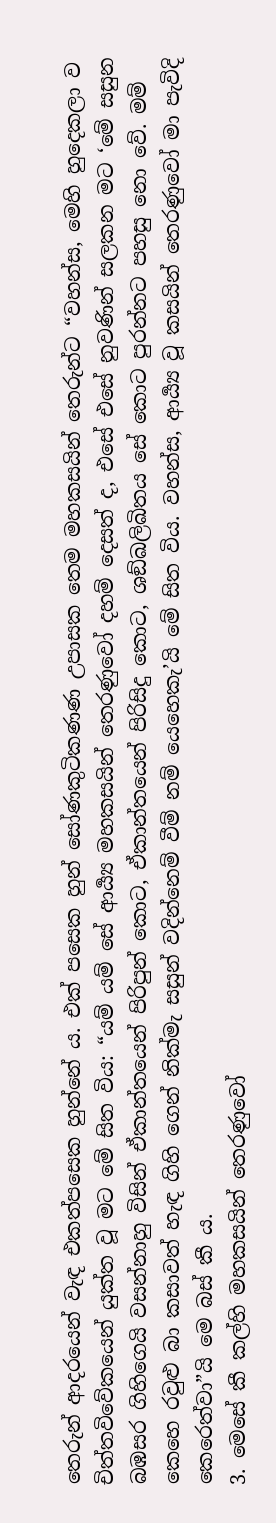තෙරුන් ආදරයෙන් වැඳ එකත්පසෙක හුන්නේ ය. එක් පසෙක හුන් සෝණකුටිකණණ උපාසක තෙම මහකසයින් තෙරුන්ට “වහන්ස, මෙහි හුදෙකලා ව චිත්තවිවේකයෙන් යුක්ත වූ මට මේ සිත විය: “යම් යම් සේ ආර්‍ය්‍ය මහකසයින් තෙරණුවෝ දහම් දෙසත් ද, එසේ එසේ නුවණින් සලකන මට ‘මේ සසුන බඹසර ගිහිගෙයි වසන්නාහු විසින් ඒකාන්තයෙන් පිරිපුන් කොට, ඒකාන්තයෙන් පිරිසිදු කොට, ශඞ්ඛලිඛිතය සේ කොට පුරන්නට පහසු නො වේ. මම් කෙහෙ රවුළු බා කසාවත් හැඳ ගිහි ගෙන් නික්මැ සසුන් වදින්නෙම් වීම් නම් යෙහෙකැ’යි මේ සිත විය. වහන්ස, ආර්‍ය්‍ය වූ කසයින් තෙරණුවෝ මා පැවිදි කෙරෙත්වා”යි මෙ බස් කී ය.
3. මෙසේ කී කල්හි මහකසයින් තෙරණුවෝ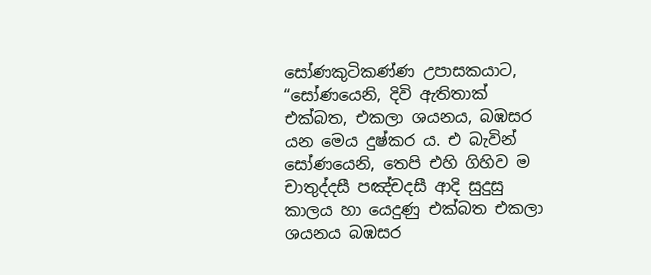සෝණකුටිකණ්ණ උපාසකයාට, “සෝණයෙනි, දිවි ඇතිතාක් එක්බත, එකලා ශයනය, බඹසර යන මෙය දුෂ්කර ය. එ බැවින් සෝණයෙනි, තෙපි එහි ගිහිව ම චාතුද්දසී පඤ්චදසී ආදි සුදුසු කාලය හා යෙදුණු එක්බත එකලා ශයනය බඹසර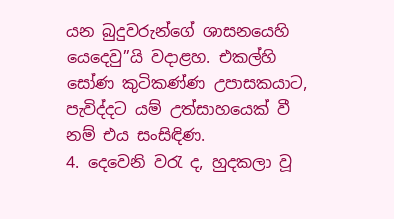යන බුදුවරුන්ගේ ශාසනයෙහි යෙදෙවු”යි වදාළහ. එකල්හි සෝණ කුටිකණ්ණ උපාසකයාට, පැවිද්දට යම් උත්සාහයෙක් වී නම් එය සංසිඳිණ.
4. දෙවෙනි වරැ ද, හුදකලා වූ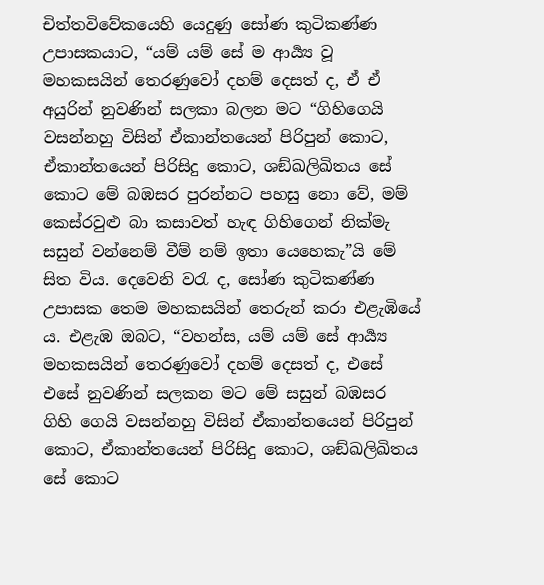චිත්තවිවේකයෙහි යෙදුණු සෝණ කුටිකණ්ණ උපාසකයාට, “යම් යම් සේ ම ආර්‍ය්‍ය වූ මහකසයින් තෙරණුවෝ දහම් දෙසත් ද, ඒ ඒ අයුරින් නුවණින් සලකා බලන මට “ගිහිගෙයි වසන්නහු විසින් ඒකාන්තයෙන් පිරිපුන් කොට, ඒකාන්තයෙන් පිරිසිදු කොට, ශඞ්ඛලිඛිතය සේ කොට මේ බඹසර පුරන්නට පහසු නො වේ, මම් කෙස්රවුළු බා කසාවත් හැඳ ගිහිගෙන් නික්මැ සසුන් වන්නෙම් වීම් නම් ඉතා යෙහෙකැ”යි මේ සිත විය. දෙවෙනි වරැ ද, සෝණ කුටිකණ්ණ උපාසක තෙම මහකසයින් තෙරුන් කරා එළැඹියේ ය. එළැඹ ඔබට, “වහන්ස, යම් යම් සේ ආර්‍ය්‍ය මහකසයින් තෙරණුවෝ දහම් දෙසත් ද, එසේ එසේ නුවණින් සලකන මට මේ සසුන් බඹසර ගිහි ගෙයි වසන්නහු විසින් ඒකාන්තයෙන් පිරිපුන් කොට, ඒකාන්තයෙන් පිරිසිදු කොට, ශඞ්ඛලිඛිතය සේ කොට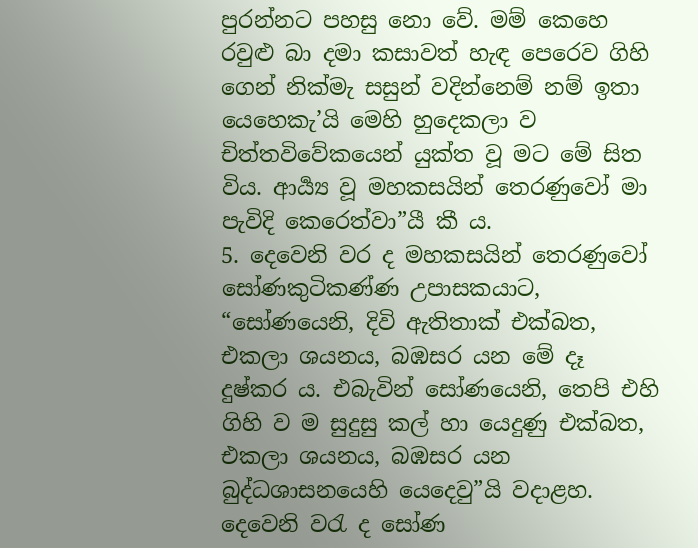පුරන්නට පහසු නො වේ. මම් කෙහෙ රවුළු බා දමා කසාවත් හැඳ පෙරෙව ගිහි ගෙන් නික්මැ සසුන් වදින්නෙම් නම් ඉතා යෙහෙකැ’යි මෙහි හුදෙකලා ව චිත්තවිවේකයෙන් යුක්ත වූ මට මේ සිත විය. ආර්‍ය්‍ය වූ මහකසයින් තෙරණුවෝ මා පැවිදි කෙරෙත්වා”යී කී ය.
5. දෙවෙනි වර ද මහකසයින් තෙරණුවෝ සෝණකුටිකණ්ණ උපාසකයාට, “සෝණයෙනි, දිවි ඇතිතාක් එක්බත, එකලා ශයනය, බඹසර යන මේ දෑ දුෂ්කර ය. එබැවින් සෝණයෙනි, තෙපි එහි ගිහි ව ම සුදුසු කල් හා යෙදුණු එක්බත, එකලා ශයනය, බඹසර යන බුද්ධශාසනයෙහි යෙදෙවු”යි වදාළහ. දෙවෙනි වරැ ද සෝණ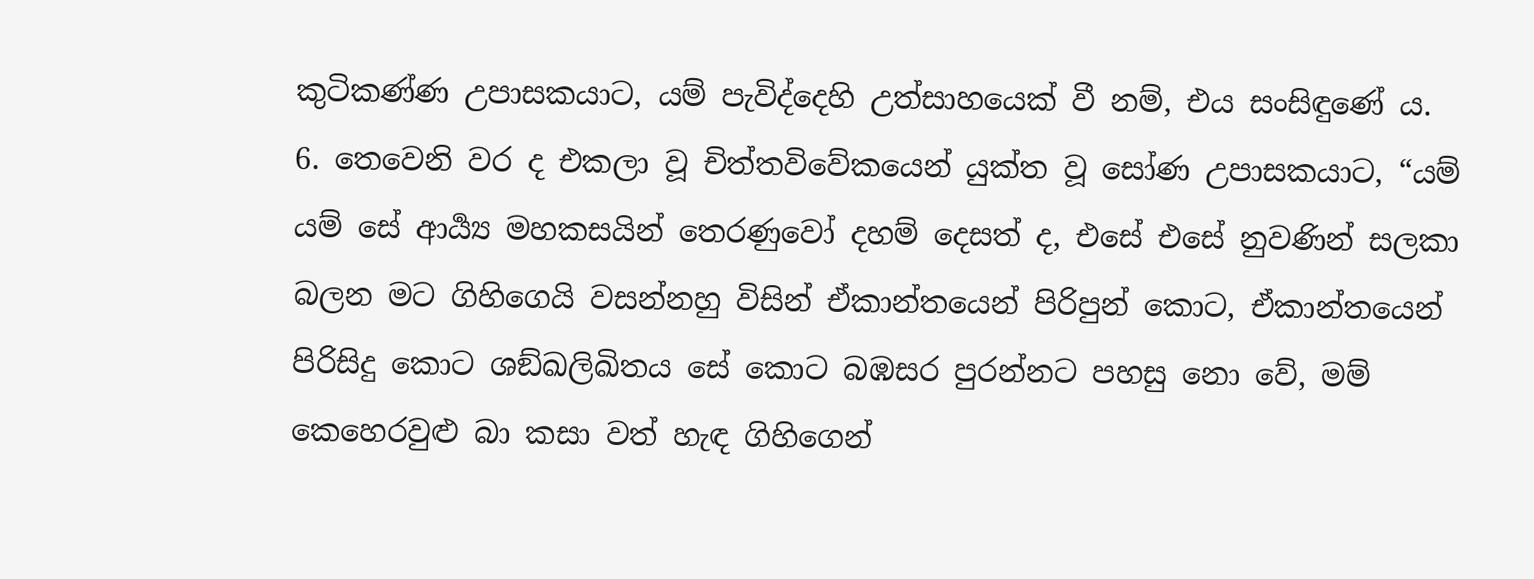කුටිකණ්ණ උපාසකයාට, යම් පැවිද්දෙහි උත්සාහයෙක් වී නම්, එය සංසිඳුණේ ය.
6. තෙවෙනි වර ද එකලා වූ චිත්තවිවේකයෙන් යුක්ත වූ සෝණ උපාසකයාට, “යම් යම් සේ ආර්‍ය්‍ය මහකසයින් තෙරණුවෝ දහම් දෙසත් ද, එසේ එසේ නුවණින් සලකා බලන මට ගිහිගෙයි වසන්නහු විසින් ඒකාන්තයෙන් පිරිපුන් කොට, ඒකාන්තයෙන් පිරිසිදු කොට ශඞ්ඛලිඛිතය සේ කොට බඹසර පුරන්නට පහසු නො වේ, මම් කෙහෙරවුළු බා කසා වත් හැඳ ගිහිගෙන්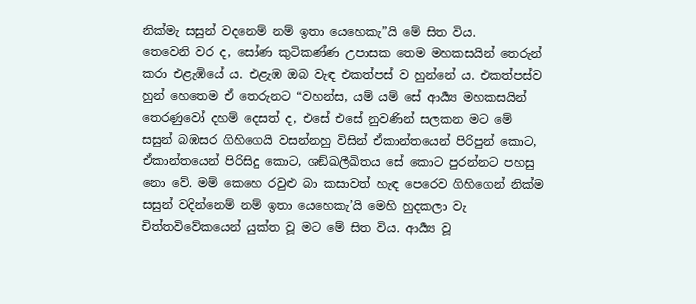නික්මැ සසුන් වදනෙම් නම් ඉතා යෙහෙකැ”යි මේ සිත විය.
තෙවෙනි වර ද, සෝණ කුටිකණ්ණ උපාසක තෙම මහකසයින් තෙරුන් කරා එළැඹියේ ය. එළැඹ ඔබ වැඳ එකත්පස් ව හුන්නේ ය. එකත්පස්ව හුන් හෙතෙම ඒ තෙරුනට “වහන්ස, යම් යම් සේ ආර්‍ය්‍ය මහකසයින් තෙරණුවෝ දහම් දෙසත් ද, එසේ එසේ නුවණින් සලකන මට මේ සසුන් බඹසර ගිහිගෙයි වසන්නහු විසින් ඒකාන්තයෙන් පිරිපුන් කොට, ඒකාන්තයෙන් පිරිසිදු කොට, ශඞ්ඛලීඛිතය සේ කොට පුරන්නට පහසු නො වේ. මම් කෙහෙ රවුළු බා කසාවත් හැඳ පෙරෙව ගිහිගෙන් නික්ම සසුන් වදින්නෙම් නම් ඉතා යෙහෙකැ’යි මෙහි හුදකලා වැ චිත්තවිවේකයෙන් යුක්ත වූ මට මේ සිත විය. ආර්‍ය්‍ය වූ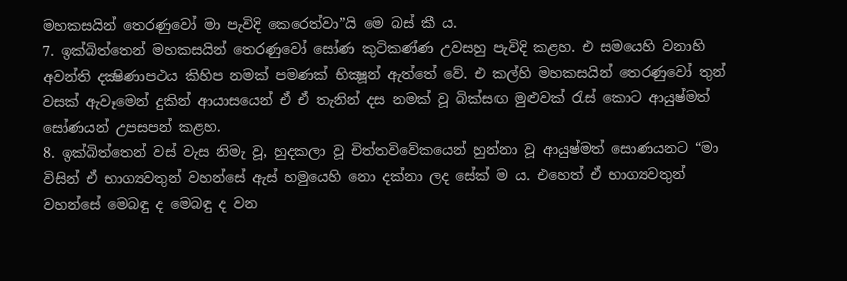මහකසයින් තෙරණුවෝ මා පැවිදි කෙරෙත්වා”යි මෙ බස් කී ය.
7. ඉක්බිත්තෙන් මහකසයින් තෙරණුවෝ සෝණ කුටිකණ්ණ උවසහු පැවිදි කළහ. එ සමයෙහි වනාහි අවන්ති දක්‍ෂිණාපථය කිහිප නමක් පමණක් භික්‍ෂූන් ඇත්තේ වේ. එ කල්හි මහකසයින් තෙරණුවෝ තුන් වසක් ඇවෑමෙන් දුකින් ආයාසයෙන් ඒ ඒ තැනින් දස නමක් වූ බික්සඟ මුළුවක් රැස් කොට ආයුෂ්මත් සෝණයන් උපසපන් කළහ.
8. ඉක්බිත්තෙන් වස් වැස නිමැ වූ, හුදකලා වූ චිත්තවිවේකයෙන් හුන්නා වූ ආයුෂ්මත් සොණයනට “මා විසින් ඒ භාග්‍යවතුන් වහන්සේ ඇස් හමුයෙහි නො දක්නා ලද සේක් ම ය. එහෙත් ඒ භාග්‍යවතුන් වහන්සේ මෙබඳු ද මෙබඳු ද වන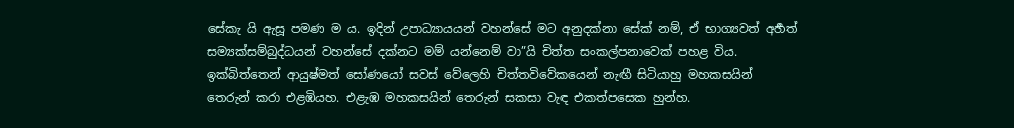සේකැ යි ඇසූ පමණ ම ය. ඉදින් උපාධ්‍යායයන් වහන්සේ මට අනුදක්නා සේක් නම්, ඒ භාග්‍යවත් අර්‍හත් සම්‍යක්සම්බුද්ධයන් වහන්සේ දක්නට මම් යන්නෙම් වා”යි චිත්ත සංකල්පනාවෙක් පහළ විය.
ඉක්බිත්තෙන් ආයුෂ්මත් සෝණයෝ සවස් වේලෙහි චිත්තවිවේකයෙන් නැඟී සිටියාහු මහකසයින් තෙරුන් කරා එළඹියහ. එළැඹ මහකසයින් තෙරුන් සකසා වැඳ එකත්පසෙක හුන්හ.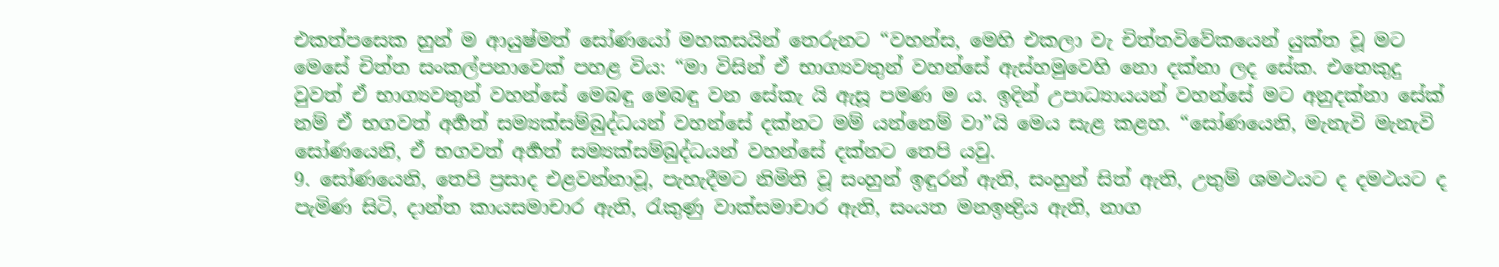එකත්පසෙක හුන් ම ආයුෂ්මත් සෝණයෝ මහකසයින් තෙරුනට “වහන්ස, මෙහි එකලා වැ චිත්තවිවේකයෙන් යුක්ත වූ මට මෙසේ චිත්ත සංකල්පනාවෙක් පහළ විය: “මා විසින් ඒ භාග්‍යවතුන් වහන්සේ ඇස්හමුවෙහි නො දක්නා ලද සේක. එතෙකුදු වුවත් ඒ භාග්‍යවතුන් වහන්සේ මෙබඳු මෙබඳු වන සේකැ යි ඇසූ පමණ ම ය. ඉදින් උපාධ්‍යායයන් වහන්සේ මට අනුදක්නා සේක් නම් ඒ භගවත් අර්‍හත් සම්‍යක්සම්බුද්ධයන් වහන්සේ දක්නට මම් යන්නෙම් වා”යි මෙය සැළ කළහ. “සෝණයෙනි, මැනැවි මැනැවි සෝණයෙනි, ඒ භගවත් අර්‍හත් සම්‍යක්සම්බුද්ධයන් වහන්සේ දක්නට තෙපි යවු.
9. සෝණයෙනි, තෙපි ප්‍රසාද එළවන්නාවූ, පැහැදීමට නිමිති වූ සංහුන් ඉඳුරන් ඇති, සංහුන් සිත් ඇති, උතුම් ශමථයට ද දමථයට ද පැමිණ සිටි, දාන්ත කායසමාචාර ඇති, රැකුණු වාක්සමාචාර ඇති, සංයත මනඉන්‍ද්‍රිය ඇති, නාග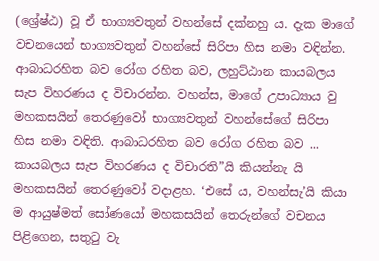(ශ්‍රේෂ්ඨ) වූ ඒ භාග්‍යවතුන් වහන්සේ දක්නහු ය. දැක මාගේ වචනයෙන් භාග්‍යවතුන් වහන්සේ සිරිපා හිස නමා වඳින්න. ආබාධරහිත බව රෝග රහිත බව, ලහුට්ඨාන කායබලය සැප විහරණය ද විචාරන්න. වහන්ස, මාගේ උපාධ්‍යාය වු මහකසයින් තෙරණුවෝ භාග්‍යවතුන් වහන්සේගේ සිරිපා හිස නමා වඳිති. ආබාධරහිත බව රෝග රහිත බව ... කායබලය සැප විහරණය ද විචාරති”යි කියන්නැ යි මහකසයින් තෙරණුවෝ වදාළහ. ‘එසේ ය, වහන්සැ’යි කියා ම ආයුෂ්මත් සෝණයෝ මහකසයින් තෙරුන්ගේ වචනය පිළිගෙන, සතුටු වැ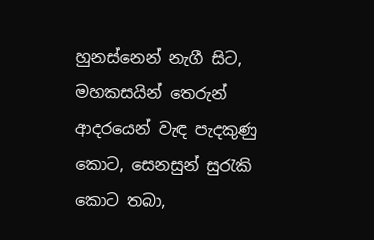හුනස්නෙන් නැගී සිට, මහකසයින් තෙරුන් ආදරයෙන් වැඳ පැදකුණු කොට, සෙනසුන් සුරැකි කොට තබා,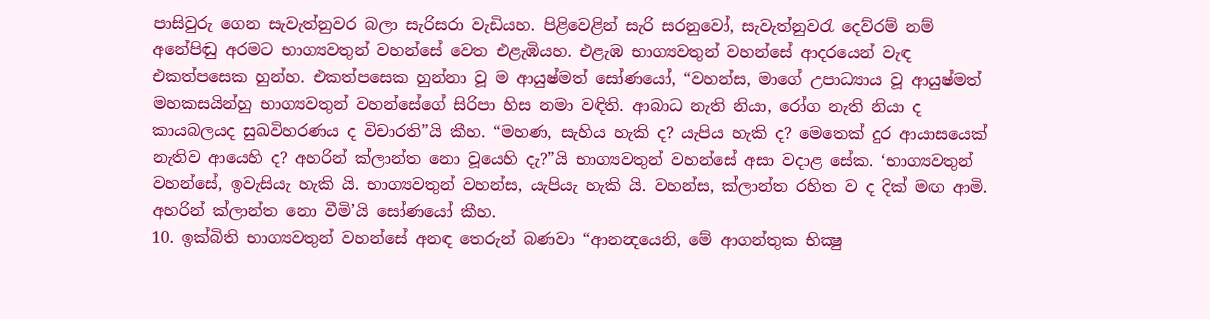පාසිවුරු ගෙන සැවැත්නුවර බලා සැරිසරා වැඩියහ. පිළිවෙළින් සැරි සරනුවෝ, සැවැත්නුවරැ දෙව්රම් නම් අනේපිඬු අරමට භාග්‍යවතුන් වහන්සේ වෙත එළැඹියහ. එළැඹ භාග්‍යවතුන් වහන්සේ ආදරයෙන් වැඳ එකත්පසෙක හුන්හ. එකත්පසෙක හුන්නා වූ ම ආයුෂ්මත් සෝණයෝ, “වහන්ස, මාගේ උපාධ්‍යාය වූ ආයුෂ්මත් මහකසයින්හු භාග්‍යවතුන් වහන්සේගේ සිරිපා හිස නමා වඳිති. ආබාධ නැති නියා, රෝග නැති නියා ද කායබලයද සුඛවිහරණය ද විචාරති”යි කීහ. “මහණ, සැහිය හැකි ද? යැපිය හැකි ද? මෙතෙක් දුර ආයාසයෙක් නැතිව ආයෙහි ද? අහරින් ක්ලාන්ත නො වූයෙහි දැ?”යි භාග්‍යවතුන් වහන්සේ අසා වදාළ සේක. ‘භාග්‍යවතුන් වහන්සේ, ඉවැසියැ හැකි යි. භාග්‍යවතුන් වහන්ස, යැපියැ හැකි යි. වහන්ස, ක්ලාන්ත රහිත ව ද දික් මඟ ආමි. අහරින් ක්ලාන්ත නො වීමි’යි සෝණයෝ කීහ.
10. ඉක්බිති භාග්‍යවතුන් වහන්සේ අනඳ තෙරුන් බණවා “ආනන්‍දයෙනි, මේ ආගන්තුක භික්‍ෂු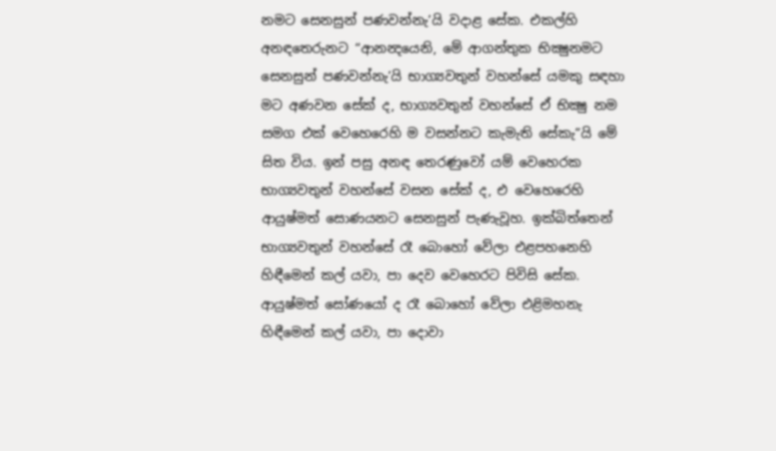නමට සෙනසුන් පණවන්නැ’යි වදාළ සේක. එකල්හි අනඳතෙරුනට “ආනන්‍දයෙනි, මේ ආගන්තුක භික්‍ෂුනමට සෙනසුන් පණවන්නැ’යි භාග්‍යවතුන් වහන්සේ යමකු සඳහා මට අණවන සේක් ද, භාග්‍යවතුන් වහන්සේ ඒ භික්‍ෂු නම සමග එක් වෙහෙරෙහි ම වසන්නට කැමැති සේකැ”යි මේ සිත විය. ඉන් පසු අනඳ තෙරණුවෝ යම් වෙහෙරක භාග්‍යවතුන් වහන්සේ වසන සේක් ද, එ වෙහෙරෙහි ආයුෂ්මත් සොණයනට සෙනසුන් පැණැවූහ. ඉක්බිත්තෙන් භාග්‍යවතුන් වහන්සේ රෑ බොහෝ වේලා එළපහනෙහි හිඳීමෙන් කල් යවා, පා දෙව වෙහෙරට පිවිසි සේක. ආයුෂ්මත් සෝණයෝ ද රෑ බොහෝ වේලා එළිමහනැ හිඳීමෙන් කල් යවා, පා දොවා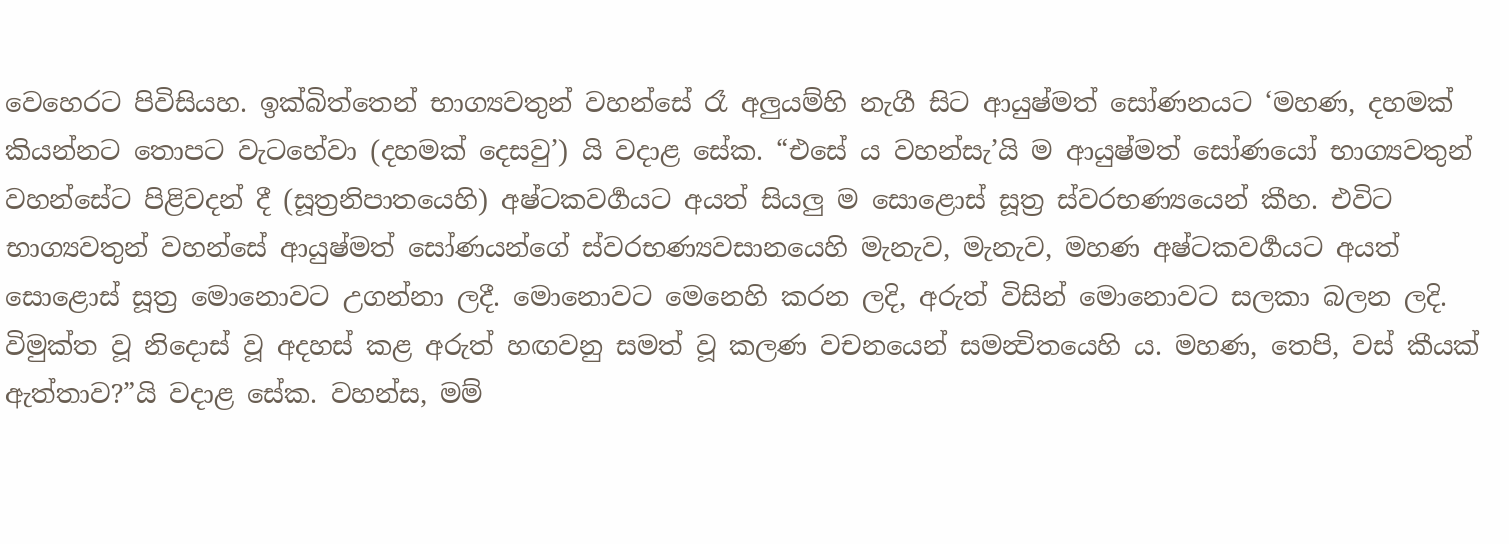වෙහෙරට පිවිසියහ. ඉක්බිත්තෙන් භාග්‍යවතුන් වහන්සේ රෑ අලුයම්හි නැගී සිට ආයුෂ්මත් සෝණනයට ‘මහණ, දහමක් කියන්නට තොපට වැටහේවා (දහමක් දෙසවු’) යි වදාළ සේක. “එසේ ය වහන්සැ’යි ම ආයුෂ්මත් සෝණයෝ භාග්‍යවතුන් වහන්සේට පිළිවදන් දී (සූත්‍රනිපාතයෙහි) අෂ්ටකවර්‍ගයට අයත් සියලු ම සොළොස් සූත්‍ර ස්වරභණ්‍යයෙන් කීහ. එවිට භාග්‍යවතුන් වහන්සේ ආයුෂ්මත් සෝණයන්ගේ ස්වරභණ්‍යවසානයෙහි මැනැව, මැනැව, මහණ අෂ්ටකවර්‍ගයට අයත් සොළොස් සූත්‍ර මොනොවට උගන්නා ලදී. මොනොවට මෙනෙහි කරන ලදි, අරුත් විසින් මොනොවට සලකා බලන ලදි. විමුක්ත වූ නිදොස් වූ අදහස් කළ අරුත් හඟවනු සමත් වූ කලණ වචනයෙන් සමන්‍විතයෙහි ය. මහණ, තෙපි, වස් කීයක් ඇත්තාව?”යි වදාළ සේක. වහන්ස, මම්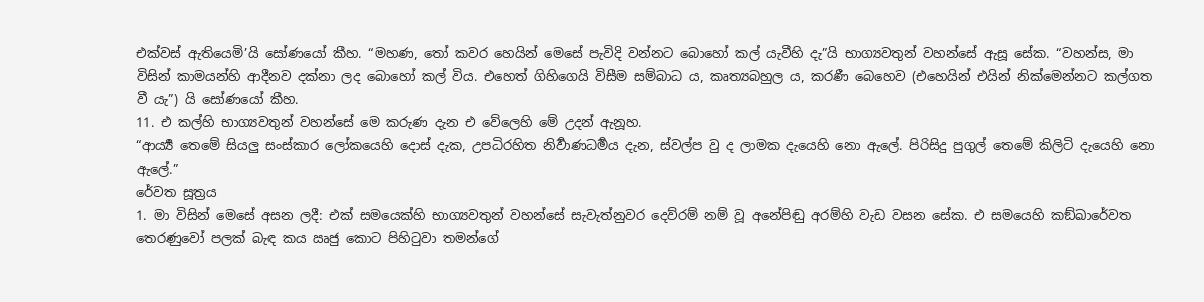එක්වස් ඇතියෙමි’යි සෝණයෝ කීහ. “මහණ, තෝ කවර හෙයින් මෙසේ පැවිදි වන්නට බොහෝ කල් යැවීහි දැ”යි භාග්‍යවතුන් වහන්සේ ඇසූ සේක. “වහන්ස, මා විසින් කාමයන්හි ආදීනව දක්නා ලද බොහෝ කල් විය. එහෙත් ගිහිගෙයි විසීම සම්බාධ ය, කෘත්‍යබහුල ය, කරණී බෙහෙව (එහෙයින් එයින් නික්මෙන්නට කල්ගත වී යැ”) යි සෝණයෝ කීහ.
11. එ කල්හි භාග්‍යවතුන් වහන්සේ මෙ කරුණ දැන එ වේලෙහි මේ උදන් ඇනූහ.
“ආර්‍ය්‍ය තෙමේ සියලු සංස්කාර ලෝකයෙහි දොස් දැක, උපධිරහිත නිර්‍වාණධර්‍මය දැන, ස්වල්ප වු ද ලාමක දැයෙහි නො ඇලේ. පිරිසිදු පුගුල් තෙමේ කිලිටි දැයෙහි නො ඇලේ.”
රේවත සූත්‍රය
1. මා විසින් මෙසේ අසන ලදී: එක් සමයෙක්හි භාග්‍යවතුන් වහන්සේ සැවැත්නුවර දෙව්රම් නම් වූ අනේපිඬු අරම්හි වැඩ වසන සේක. එ සමයෙහි කඞ්ඛාරේවත තෙරණුවෝ පලක් බැඳ කය ඍජු කොට පිහිටුවා තමන්ගේ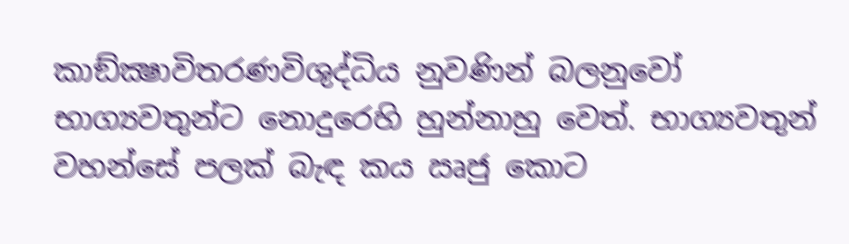කාඞ්ක්‍ෂාවිතරණවිශුද්ධිය නුවණින් බලනුවෝ භාග්‍යවතුන්ට නොදුරෙහි හුන්නාහු වෙත්. භාග්‍යවතුන් වහන්සේ පලක් බැඳ කය ඍජු කොට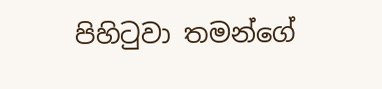පිහිටුවා තමන්ගේ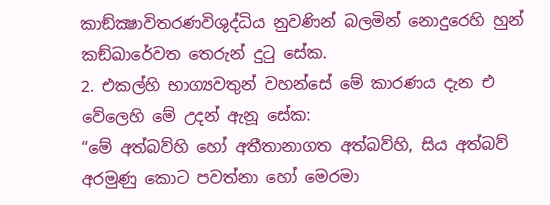කාඞ්ක්‍ෂාවිතරණවිශුද්ධිය නුවණින් බලමින් නොදුරෙහි හුන් කඞ්ඛාරේවත තෙරුන් දුටු සේක.
2. එකල්හි භාග්‍යවතුන් වහන්සේ මේ කාරණය දැන එ වේලෙහි මේ උදන් ඇනූ සේක:
“මේ අත්බව්හි හෝ අතීතානාගත අත්බව්හි, සිය අත්බව් අරමුණු කොට පවත්නා හෝ මෙරමා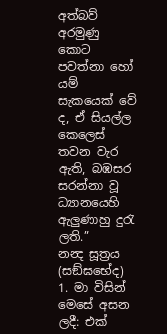අත්බව් අරමුණු කොට පවත්නා හෝ යම් සැකයෙක් වේ ද, ඒ සියල්ල කෙලෙස් තවන වැර ඇති, බඹසර සරන්නා වූ ධ්‍යානයෙහි ඇලුණාහු දුරැ ලති.”
නන්‍ද සූත්‍රය (සඞ්ඝභේද)
1. මා විසින් මෙසේ අසන ලදී: එක්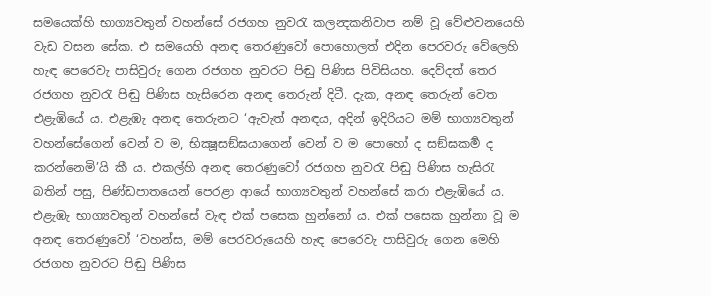සමයෙක්හි භාග්‍යවතුන් වහන්සේ රජගහ නුවරැ කලන්‍දකනිවාප නම් වූ වේළුවනයෙහි වැඩ වසන සේක. එ සමයෙහි අනඳ තෙරණුවෝ පොහොලත් එදින පෙරවරු වේලෙහි හැඳ පෙරෙවැ පාසිවුරු ගෙන රජගහ නුවරට පිඬු පිණිස පිවිසියහ. දෙව්දත් තෙර රජගහ නුවරැ පිඬු පිණිස හැසිරෙන අනඳ තෙරුන් දිටී. දැක, අනඳ තෙරුන් වෙත එළැඹියේ ය. එළැඹැ අනඳ තෙරුනට ‘ඇවැත් අනඳය, අදින් ඉදිරියට මම් භාග්‍යවතුන් වහන්සේගෙන් වෙන් ව ම, භික්‍ෂූසඞ්ඝයාගෙන් වෙන් ව ම පොහෝ ද සඞ්ඝකර්‍ම ද කරන්නෙමි’යි කී ය. එකල්හි අනඳ තෙරණුවෝ රජගහ නුවරැ පිඬු පිණිස හැසිරැ බතින් පසු, පිණ්ඩපාතයෙන් පෙරළා ආයේ භාග්‍යවතුන් වහන්සේ කරා එළැඹියේ ය. එළැඹැ භාග්‍යවතුන් වහන්සේ වැඳ එක් පසෙක හුන්නෝ ය. එක් පසෙක හුන්නා වූ ම අනඳ තෙරණුවෝ ‘වහන්ස, මම් පෙරවරුයෙහි හැඳ පෙරෙවැ පාසිවුරු ගෙන මෙහි රජගහ නුවරට පිඬු පිණිස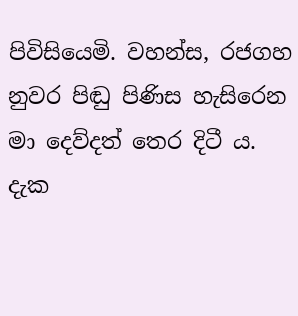පිවිසියෙමි. වහන්ස, රජගහ නුවර පිඬු පිණිස හැසිරෙන මා දෙව්දත් තෙර දිටී ය. දැක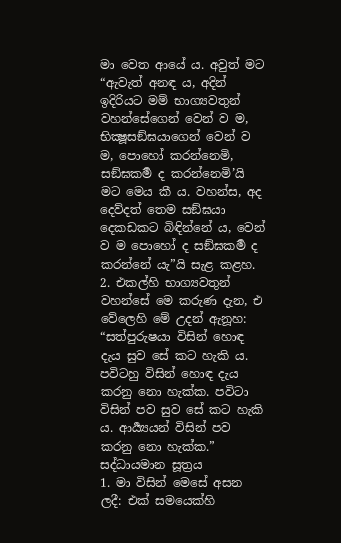මා වෙත ආයේ ය. අවුත් මට “ඇවැත් අනඳ ය, අදින් ඉදිරියට මම් භාග්‍යවතුන් වහන්සේගෙන් වෙන් ව ම, භික්‍ෂූසඞ්ඝයාගෙන් වෙන් ව ම, පොහෝ කරන්නෙමි, සඞ්ඝකර්‍ම ද කරන්නෙමි’යි මට මෙය කී ය. වහන්ස, අද දෙව්දත් තෙම සඞ්ඝයා දෙකඩකට බිඳින්නේ ය, වෙන් ව ම පොහෝ ද සඞ්ඝකර්‍ම ද කරන්නේ යැ”යි සැළ කළහ.
2. එකල්හි භාග්‍යවතුන් වහන්සේ මෙ කරුණ දැන, එ වේලෙහි මේ උදන් ඇනූහ:
“සත්පුරුෂයා විසින් හොඳ දැය සුව සේ කට හැකි ය. පවිටහු විසින් හොඳ දැය කරනු නො හැක්ක. පවිටා විසින් පව සුව සේ කට හැකි ය. ආර්‍ය්‍යයන් විසින් පව කරනු නො හැක්ක.”
සද්ධායමාන සූත්‍රය
1. මා විසින් මෙසේ අසන ලදී: එක් සමයෙක්හි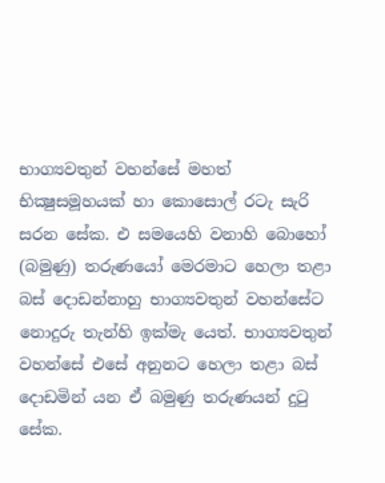භාග්‍යවතුන් වහන්සේ මහත් භික්‍ෂුසමූහයක් හා කොසොල් රටැ සැරි සරන සේක. එ සමයෙහි වනාහි බොහෝ (බමුණු) තරුණයෝ මෙරමාට හෙලා තළා බස් දොඩන්නාහු භාග්‍යවතුන් වහන්සේට නොදුරු තැන්හි ඉක්මැ යෙත්. භාග්‍යවතුන් වහන්සේ එසේ අනුනට හෙලා තළා බස් දොඩමින් යන ඒ බමුණු තරුණයන් දුටු සේක.